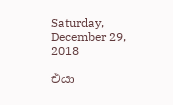Saturday, December 29, 2018

එයා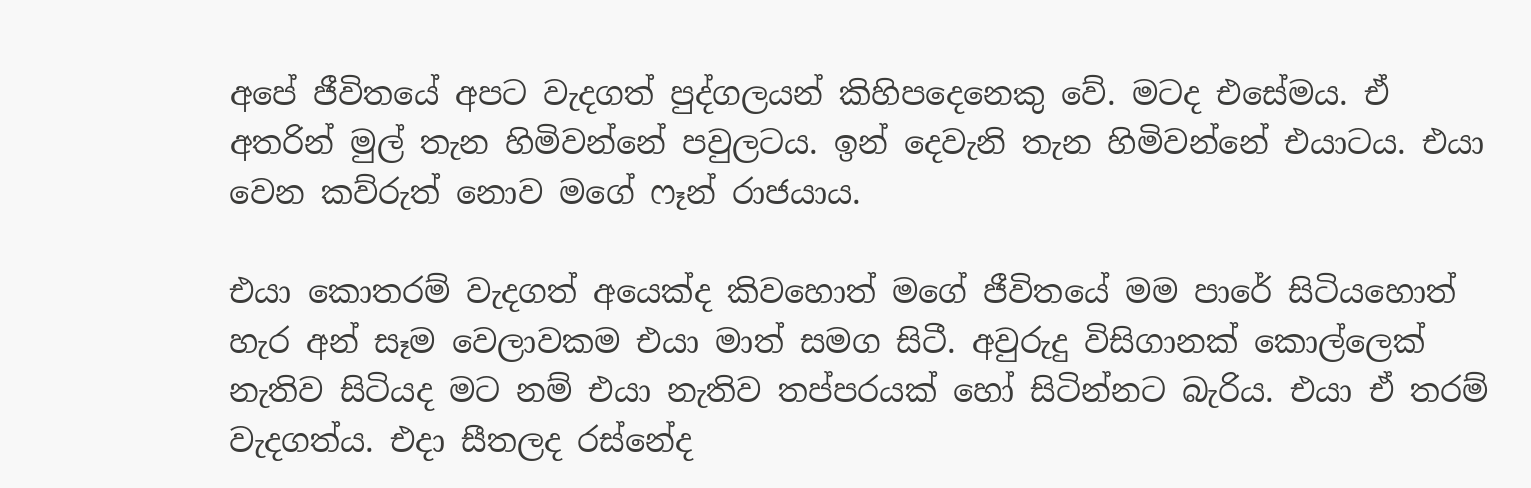අපේ ජීවිතයේ අපට වැදගත් පුද්ගලයන් කිහිපදෙනෙකු වේ. මටද එසේමය. ඒ අතරින් මුල් තැන හිමිවන්නේ පවුලටය. ඉන් දෙවැනි තැන හිමිවන්නේ එයාටය. එයා වෙන කව්රුත් නොව මගේ ෆෑන් රාජයාය.

එයා කොතරම් වැදගත් අයෙක්ද කිවහොත් මගේ ජීවිතයේ මම පාරේ සිටියහොත් හැර අන් සෑම වෙලාවකම එයා මාත් සමග සිටී. අවුරුදු විසිගානක් කොල්ලෙක් නැතිව සිටියද මට නම් එයා නැතිව තප්පරයක් හෝ සිටින්නට බැරිය. එයා ඒ තරම් වැදගත්ය. එදා සීතලද රස්නේද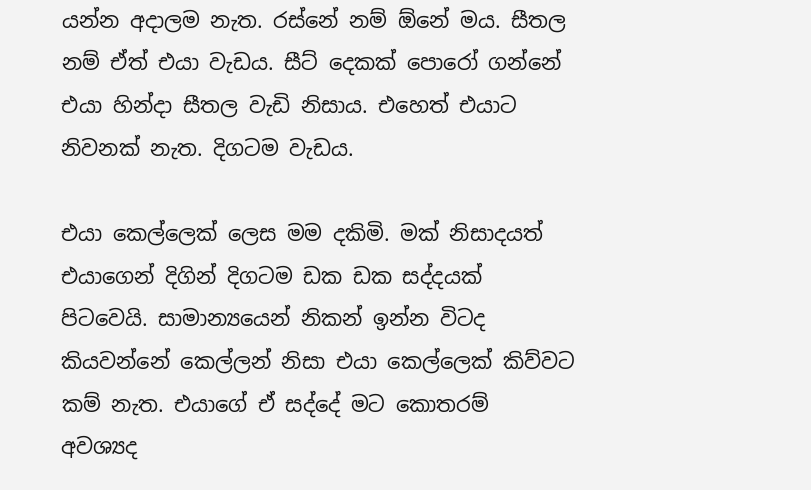යන්න අදාලම නැත. රස්නේ නම් ඕනේ මය. සීතල නම් ඒත් එයා වැඩය. සීට් දෙකක් පොරෝ ගන්නේ එයා හින්දා සීතල වැඩි නිසාය. එහෙත් එයාට නිවනක් නැත. දිගටම වැඩය.

එයා කෙල්ලෙක් ලෙස මම දකිමි. මක් නිසාදයත් එයාගෙන් දිගින් දිගටම ඩක ඩක සද්දයක් පිටවෙයි. සාමාන්‍යයෙන් නිකන් ඉන්න විටද කියවන්නේ කෙල්ලන් නිසා එයා කෙල්ලෙක් කිව්වට කම් නැත. එයාගේ ඒ සද්දේ මට කොතරම් අවශ්‍යද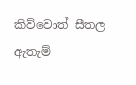කිව්වොත් සීතල ඇතැම්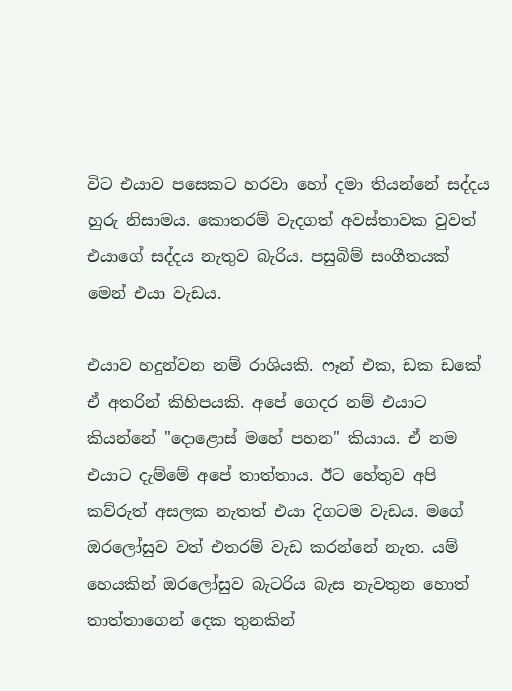විට එයාව පසෙකට හරවා හෝ දමා තියන්නේ සද්දය හුරු නිසාමය. කොතරම් වැදගත් අවස්තාවක වුවත් එයාගේ සද්දය නැතුව බැරිය. පසුබිම් සංගීතයක් මෙන් එයා වැඩය.

එයාව හදුන්වන නම් රාශියකි. ෆෑන් එක, ඩක ඩකේ ඒ අතරින් කිහිපයකි. අපේ ගෙදර නම් එයාට කියන්නේ "දොළොස් මහේ පහන" කියාය. ඒ නම එයාට දැම්මේ අපේ තාත්තාය. ඊට හේතුව අපි කව්රුත් අසලක නැතත් එයා දිගටම වැඩය. මගේ ඔරලෝසුව වත් එතරම් වැඩ කරන්නේ නැත. යම් හෙයකින් ඔරලෝසුව බැටරිය බැස නැවතුන හොත් තාත්තාගෙන් දෙක තුනකින්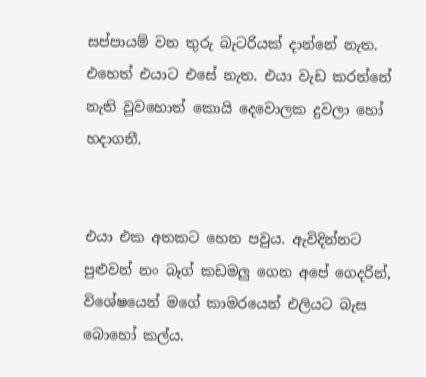සප්පායම් වන තුරු බැටරියක් දාන්නේ නැත. එහෙත් එයාට එසේ නැත. එයා වැඩ කරන්නේ නැති වුවහොත් කොයි දෙවොලක දුවලා හෝ හදාගනී.


එයා එක අතකට හෙන පවුය. ඇවිදින්නට පුළුවන් නං බෑග් කඩමලු ගෙන අපේ ගෙදරින්, විශේෂයෙන් මගේ කාමරයෙන් එලියට බැස බොහෝ කල්ය.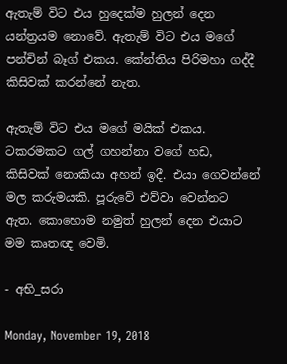ඇතැම් විට එය හුදෙක්ම හුලන් දෙන යන්ත්‍රයම නොවේ. ඇතැම් විට එය මගේ පන්චින් බෑග් එකය. කේන්තිය පිරිමහා ගද්දී කිසිවක් කරන්නේ නැත.

ඇතැම් විට එය මගේ මයික් එකය. ටකරමකට ගල් ගහන්නා වගේ හඩ, කිසිවක් නොකියා අහන් ඉදී. එයා ගෙවන්නේ මල කරුමයකි. පූරුවේ එව්වා වෙන්නට ඇත. කොහොම නමුත් හුලන් දෙන එයාට මම කෘතඥ වෙමි.

- අභි_සරා

Monday, November 19, 2018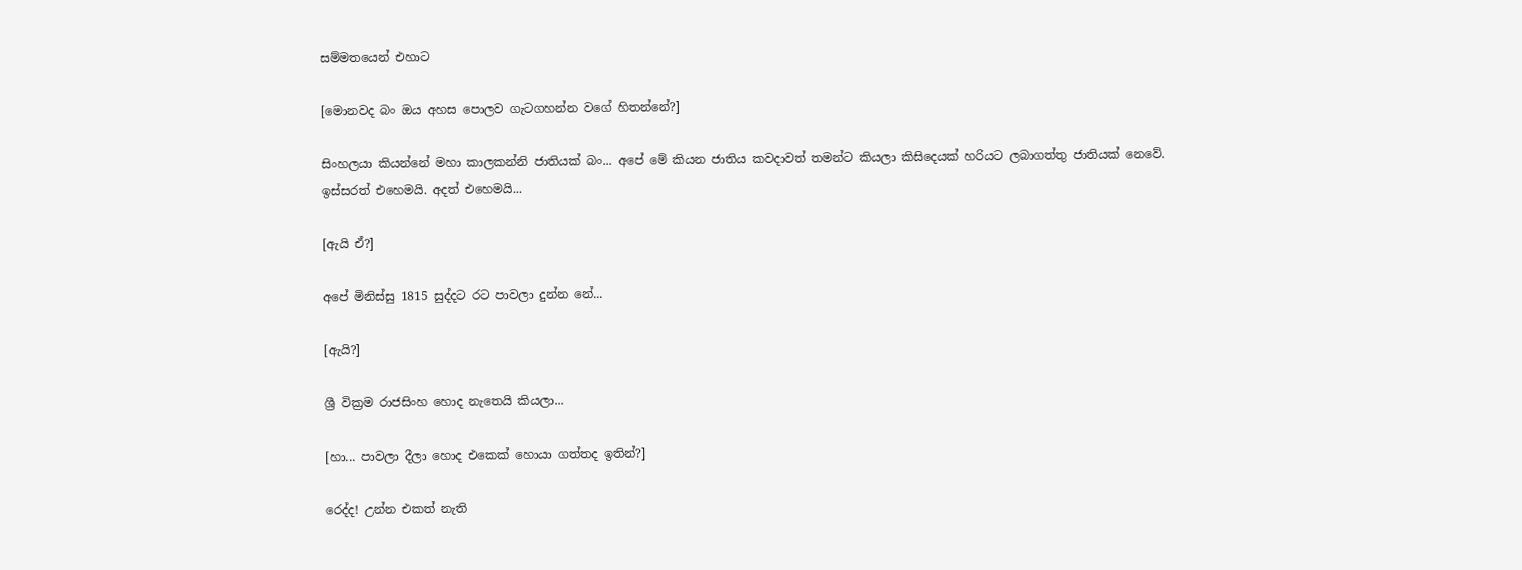සම්මතයෙන් එහාට

[මොනවද බං ඔය අහස පොලව ගැටගහන්න වගේ හිතන්නේ?]

සිංහලයා කියන්නේ මහා කාලකන්නි ජාතියක් බං... අපේ මේ කියන ජාතිය කවදාවත් තමන්ට කියලා කිසිදෙයක් හරියට ලබාගත්තු ජාතියක් නෙවේ. ඉස්සරත් එහෙමයි. අදත් එහෙමයි...

[ඇයි ඒ?]

අපේ මිනිස්සු 1815 සුද්දට රට පාවලා දුන්න නේ...

[ඇයි?]

ශ්‍රී වික්‍රම රාජසිංහ හොද නැතෙයි කියලා...

[හා... පාවලා දීලා හොද එකෙක් හොයා ගත්තද ඉතින්?]

රෙද්ද! උන්න එකත් නැති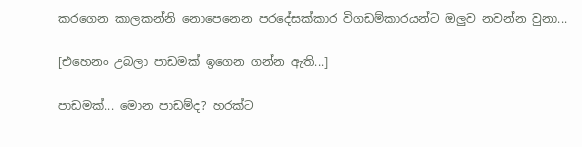කරගෙන කාලකන්නි නොපෙනෙන පරදේසක්කාර විගඩම්කාරයන්ට ඔලුව නවන්න වුනා...

[එහෙනං උබලා පාඩමක් ඉගෙන ගන්න ඇති...]

පාඩමක්... මොන පාඩම්ද? හරක්ට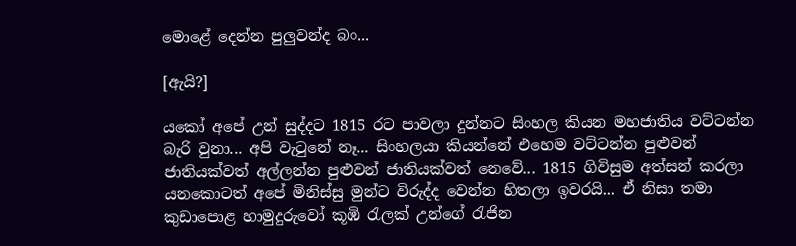මොළේ දෙන්න පුලුවන්ද බං...

[ඇයි?]

යකෝ අපේ උන් සුද්දට 1815 රට පාවලා දුන්නට සිංහල කියන මහජාතිය වට්ටන්න බැරි වුනා... අපි වැටුනේ නෑ... සිංහලයා කියන්නේ එහෙම වට්ටන්න පුළුවන් ජාතියක්වත් අල්ලන්න පුළුවන් ජාතියක්වත් නෙවේ... 1815 ගිවිසුම අත්සන් කරලා යනකොටත් අපේ මිනිස්සු මුන්ට විරුද්ද වෙන්න හිතලා ඉවරයි... ඒ නිසා තමා කුඩාපොළ හාමුදුරුවෝ කූඹි රැලක් උන්ගේ රැජින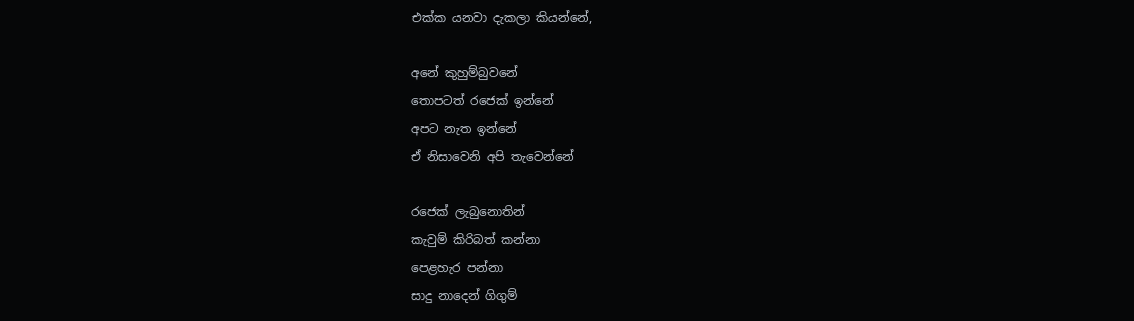එක්ක යනවා දැකලා කියන්නේ,

අනේ කුහුම්බුවනේ
තොපටත් රජෙක් ඉන්නේ
අපට නැත ඉන්නේ
ඒ නිසාවෙනි අපි තැවෙන්නේ

රජෙක් ලැබුනොතින්
කැවුම් කිරිබත් කන්නා
පෙළහැර පන්නා
සාදු නාදෙන් ගිගුම්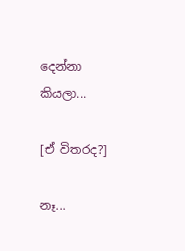දෙන්නා
කියලා...

[ඒ විතරද?]

නෑ...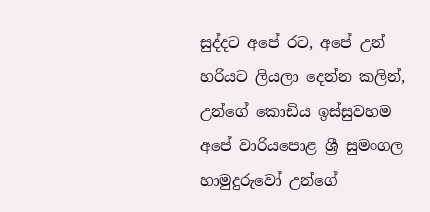සුද්දට අපේ රට, අපේ උන් හරියට ලියලා දෙන්න කලින්, උන්ගේ කොඩිය ඉස්සුවහම අපේ වාරියපොළ ශ්‍රී සුමංගල හාමුදුරුවෝ උන්ගේ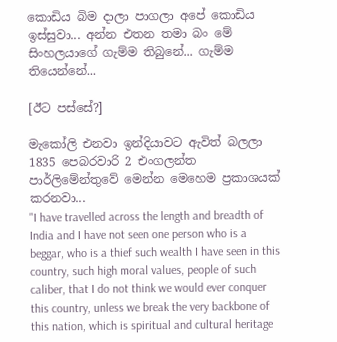කොඩිය බිම දාලා පාගලා අපේ කොඩිය ඉස්සුවා... අන්න එතන තමා බං මේ සිංහලයාගේ ගැම්ම තිබුනේ... ගැම්ම තියෙන්නේ...

[ඊට පස්සේ?]

මැකෝලි එනවා ඉන්දියාවට ඇවිත් බලලා 1835 පෙබරවාරි 2 එංගලන්ත පාර්ලිමේන්තුවේ මෙන්න මෙහෙම ප්‍රකාශයක් කරනවා...
"I have travelled across the length and breadth of India and I have not seen one person who is a beggar, who is a thief such wealth I have seen in this country, such high moral values, people of such caliber, that I do not think we would ever conquer this country, unless we break the very backbone of this nation, which is spiritual and cultural heritage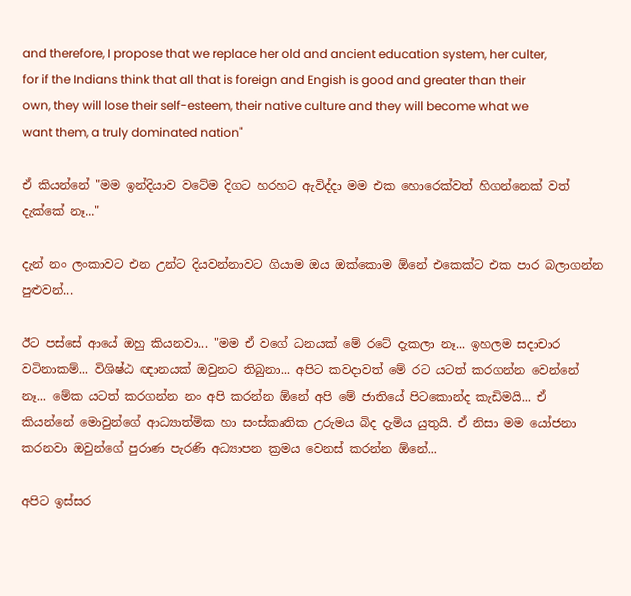and therefore, I propose that we replace her old and ancient education system, her culter, for if the Indians think that all that is foreign and Engish is good and greater than their own, they will lose their self-esteem, their native culture and they will become what we want them, a truly dominated nation"

ඒ කියන්නේ "මම ඉන්දියාව වටේම දිගට හරහට ඇවිද්දා මම එක හොරෙක්වත් හිගන්නෙක් වත් දැක්කේ නෑ..."

දැන් නං ලංකාවට එන උන්ට දියවන්නාවට ගියාම ඔය ඔක්කොම ඕනේ එකෙක්ට එක පාර බලාගන්න පුළුවන්...

ඊට පස්සේ ආයේ ඔහු කියනවා... "මම ඒ වගේ ධනයක් මේ රටේ දැකලා නෑ... ඉහලම සදාචාර වටිනාකම්... විශිෂ්ඨ ඥානයක් ඔවුනට තිබුනා... අපිට කවදාවත් මේ රට යටත් කරගන්න වෙන්නේ නෑ... මේක යටත් කරගන්න නං අපි කරන්න ඕනේ අපි මේ ජාතියේ පිටකොන්ද කැඩිමයි... ඒ කියන්නේ මොවුන්ගේ ආධ්‍යාත්මික හා සංස්කෘතික උරුමය බිද දැමිය යුතුයි. ඒ නිසා මම යෝජනා කරනවා ඔවුන්ගේ පුරාණ පැරණි අධ්‍යාපන ක්‍රමය වෙනස් කරන්න ඕනේ...

අපිට ඉස්සර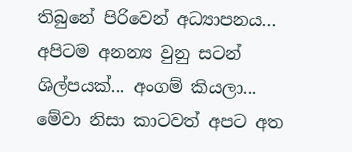තිබුනේ පිරිවෙන් අධ්‍යාපනය... අපිටම අනන්‍ය වුනු සටන් ශිල්පයක්... අංගම් කියලා... මේවා නිසා කාටවත් අපට අත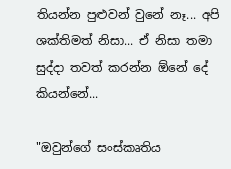තියන්න පුළුවන් වුනේ නෑ... අපි ශක්තිමත් නිසා... ඒ නිසා තමා සුද්දා තවත් කරන්න ඕනේ දේ කියන්නේ...

"ඔවුන්ගේ සංස්කෘතිය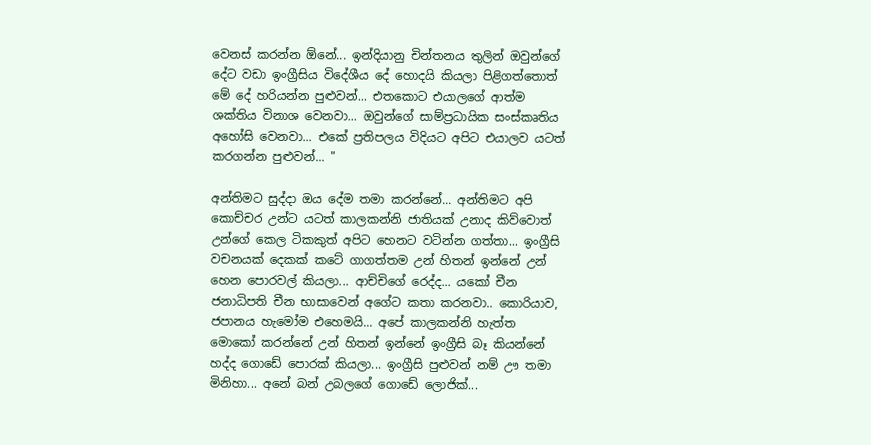වෙනස් කරන්න ඕනේ... ඉන්දියානු චින්තනය තුලින් ඔවුන්ගේ දේට වඩා ඉංග්‍රීසිය විදේශීය දේ හොදයි කියලා පිළිගත්තොත් මේ දේ හරියන්න පුළුවන්... එතකොට එයාලගේ ආත්ම ශක්තිය විනාශ වෙනවා... ඔවුන්ගේ සාම්ප්‍රධායික සංස්කෘතිය අහෝසි වෙනවා... එකේ ප්‍රතිපලය විදියට අපිට එයාලව යටත් කරගන්න පුළුවන්... "

අන්තිමට සුද්දා ඔය දේම තමා කරන්නේ... අන්තිමට අපි කොච්චර උන්ට යටත් කාලකන්නි ජාතියක් උනාද කිව්වොත් උන්ගේ කෙල ටිකකුත් අපිට හෙනට වටින්න ගත්තා... ඉංග්‍රීසි වචනයක් දෙකක් කටේ ගාගත්තම උන් හිතන් ඉන්නේ උන් හෙන පොරවල් කියලා... ආච්චිගේ රෙද්ද... යකෝ චීන ජනාධිපති චීන භාසාවෙන් අගේට කතා කරනවා.. කොරියාව, ජපානය හැමෝම එහෙමයි... අපේ කාලකන්නි හැත්ත මොකෝ කරන්නේ උන් හිතන් ඉන්නේ ඉංග්‍රීසි බෑ කියන්නේ හද්ද ගොඩේ පොරක් කියලා... ඉංග්‍රීසි පුළුවන් නම් ඌ තමා මිනිහා... අනේ බන් උබලගේ ගොඩේ ලොජික්...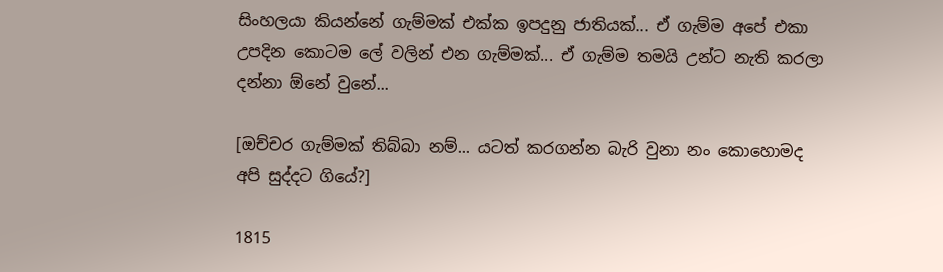සිංහලයා කියන්නේ ගැම්මක් එක්ක ඉපදුනු ජාතියක්... ඒ ගැම්ම අපේ එකා උපදින කොටම ලේ වලින් එන ගැම්මක්... ඒ ගැම්ම තමයි උන්ට නැති කරලා දන්නා ඕනේ වුනේ...

[ඔච්චර ගැම්මක් තිබ්බා නම්... යටත් කරගන්න බැරි වුනා නං කොහොමද අපි සුද්දට ගියේ?]

1815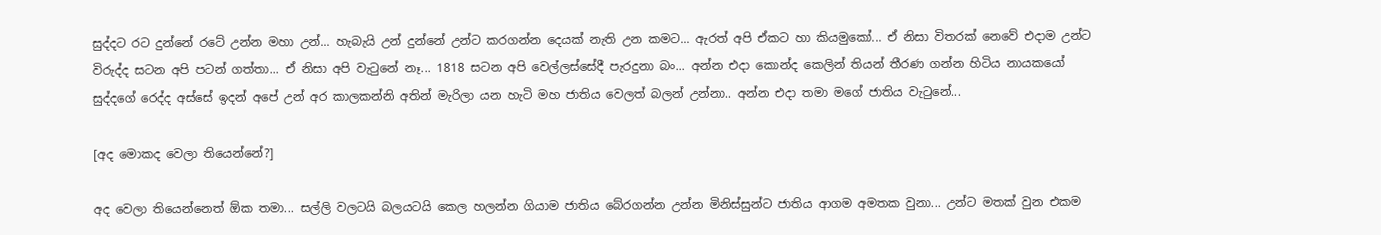සුද්දට රට දුන්නේ රටේ උන්න මහා උන්... හැබැයි උන් දුන්නේ උන්ට කරගන්න දෙයක් නැති උන කමට... ඇරත් අපි ඒකට හා කියමුකෝ... ඒ නිසා විතරක් නෙවේ එදාම උන්ට විරුද්ද සටන අපි පටන් ගත්තා... ඒ නිසා අපි වැටුනේ නෑ... 1818 සටන අපි වෙල්ලස්සේදී පැරදුනා බං... අන්න එදා කොන්ද කෙලින් තියන් තීරණ ගන්න හිටිය නායකයෝ සුද්දගේ රෙද්ද අස්සේ ඉදන් අපේ උන් අර කාලකන්නි අතින් මැරිලා යන හැටි මහ ජාතිය වෙලත් බලන් උන්නා.. අන්න එදා තමා මගේ ජාතිය වැටුනේ...

[අද මොකද වෙලා තියෙන්නේ?]

අද වෙලා තියෙන්නෙත් ඕක තමා... සල්ලි වලටයි බලයටයි කෙල හලන්න ගියාම ජාතිය බේරගන්න උන්න මිනිස්සුන්ට ජාතිය ආගම අමතක වුනා... උන්ට මතක් වුන එකම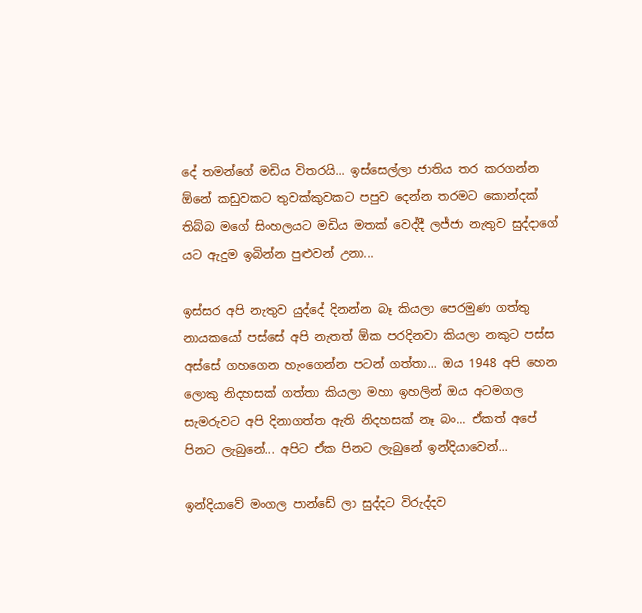දේ තමන්ගේ මඩිය විතරයි... ඉස්සෙල්ලා ජාතිය තර කරගන්න ඕනේ කඩුවකට තුවක්කුවකට පපුව දෙන්න තරමට කොන්දක් තිබ්බ මගේ සිංහලයට මඩිය මතක් වෙද්දී ලජ්ජා නැතුව සුද්දාගේ යට ඇදුම ඉබින්න පුළුවන් උනා...

ඉස්සර අපි නැතුව යුද්දේ දිනන්න බෑ කියලා පෙරමුණ ගත්තු නායකයෝ පස්සේ අපි නැතත් ඕක පරදිනවා කියලා නකුට පස්ස අස්සේ ගහගෙන හැංගෙන්න පටන් ගත්තා... ඔය 1948 අපි හෙන ලොකු නිදහසක් ගත්තා කියලා මහා ඉහලින් ඔය අටමගල සැමරුවට අපි දිනාගත්ත ඇති නිදහසක් නෑ බං... ඒකත් අපේ පිනට ලැබුනේ... අපිට ඒක පිනට ලැබුනේ ඉන්දියාවෙන්...

ඉන්දියාවේ මංගල පාන්ඩේ ලා සුද්දට විරුද්දව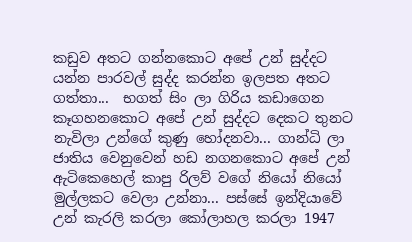කඩුව අතට ගන්නකොට අපේ උන් සුද්දට යන්න පාරවල් සුද්ද කරන්න ඉලපත අතට ගත්තා...  භගත් සිං ලා ගිරිය කඩාගෙන කෑගහනකොට අපේ උන් සුද්දට දෙකට තුනට නැවිලා උන්ගේ කුණු හෝදනවා... ගාන්ධි ලා ජාතිය වෙනුවෙන් හඩ නගනකොට අපේ උන් ඇටිකෙහෙල් කාපු රිලව් වගේ නියෝ නියෝ මුල්ලකට වෙලා උන්නා... පස්සේ ඉන්දියාවේ උන් කැරලි කරලා කෝලාහල කරලා 1947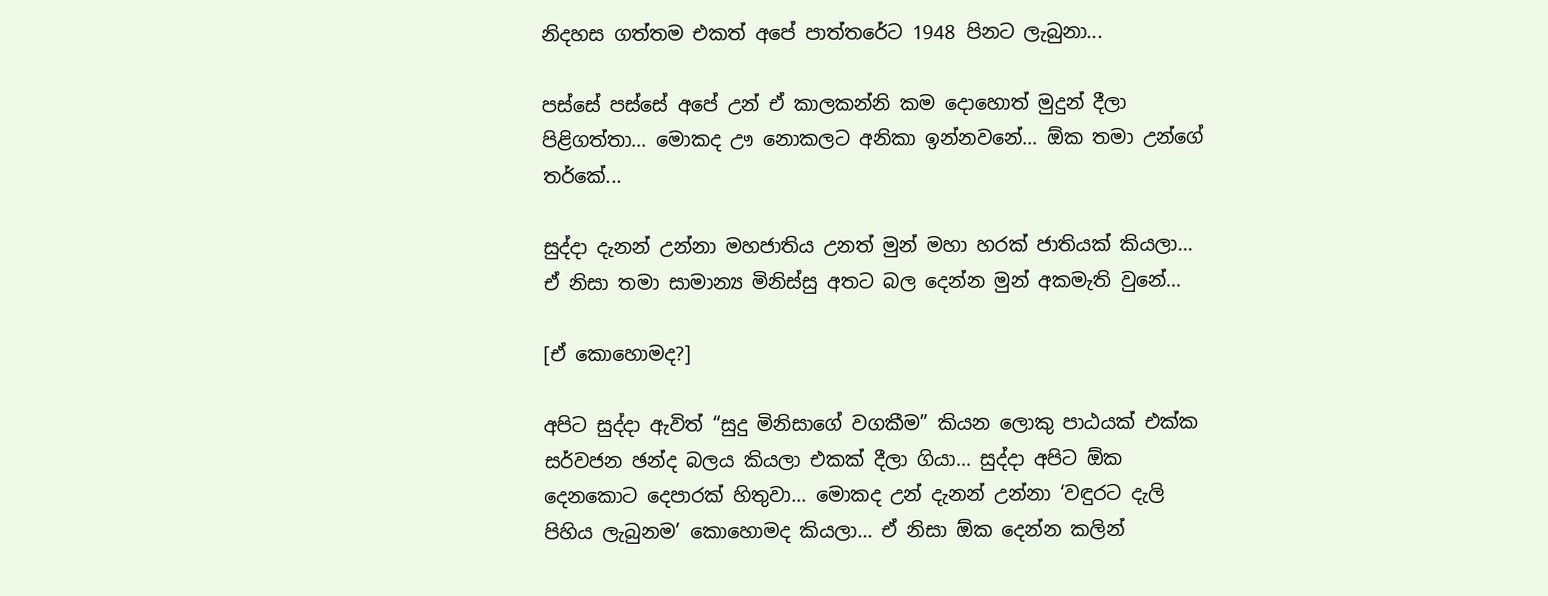නිදහස ගත්තම එකත් අපේ පාත්තරේට 1948 පිනට ලැබුනා...

පස්සේ පස්සේ අපේ උන් ඒ කාලකන්නි කම දොහොත් මුදුන් දීලා පිළිගත්තා... මොකද ඌ නොකලට අනිකා ඉන්නවනේ... ඕක තමා උන්ගේ තර්කේ...

සුද්දා දැනන් උන්නා මහජාතිය උනත් මුන් මහා හරක් ජාතියක් කියලා... ඒ නිසා තමා සාමාන්‍ය මිනිස්සු අතට බල දෙන්න මුන් අකමැති වුනේ...

[ඒ කොහොමද?]

අපිට සුද්දා ඇවිත් “සුදු මිනිසාගේ වගකීම” කියන ලොකු පාඨයක් එක්ක සර්වජන ඡන්ද බලය කියලා එකක් දීලා ගියා... සුද්දා අපිට ඕක දෙනකොට දෙපාරක් හිතුවා... මොකද උන් දැනන් උන්නා ‘වඳුරට දැලි පිහිය ලැබුනම’ කොහොමද කියලා... ඒ නිසා ඕක දෙන්න කලින්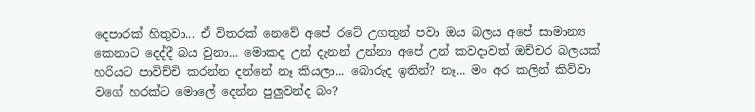දෙපාරක් හිතුවා... ඒ විතරක් නෙවේ අපේ රටේ උගතුන් පවා ඔය බලය අපේ සාමාන්‍ය කෙනාට දෙද්දී බය වුනා... මොකද උන් දැනන් උන්නා අපේ උන් කවදාවත් ඔච්චර බලයක් හරියට පාවිච්චි කරන්න දන්නේ නෑ කියලා... බොරුද ඉතින්? නෑ... මං අර කලින් කිව්වා වගේ හරක්ට මොලේ දෙන්න පුලුවන්ද බං?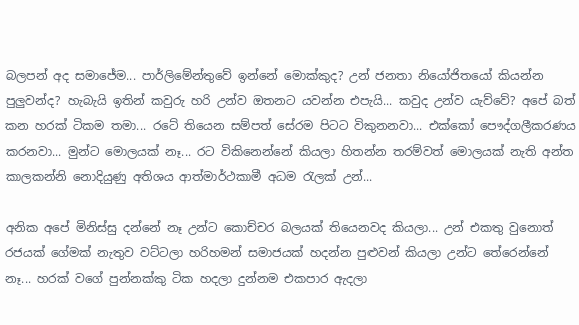බලපන් අද සමාජේම... පාර්ලිමේන්තුවේ ඉන්නේ මොක්කුද? උන් ජනතා නියෝජිතයෝ කියන්න පුලුවන්ද? හැබැයි ඉතින් කවුරු හරි උන්ව ඔතනට යවන්න එපැයි... කවුද උන්ව යැව්වේ? අපේ බත් කන හරක් ටිකම තමා... රටේ තියෙන සම්පත් සේරම පිටට විකුනනවා... එක්කෝ පෞද්ගලීකරණය කරනවා... මුන්ට මොලයක් නෑ... රට විකිනෙන්නේ කියලා හිතන්න තරම්වත් මොලයක් නැති අන්ත කාලකන්නි නොදියුණු අතිශය ආත්මාර්ථකාමී අධම රැලක් උන්...

අනික අපේ මිනිස්සු දන්නේ නෑ උන්ට කොච්චර බලයක් තියෙනවද කියලා... උන් එකතු වුනොත් රජයක් ගේමක් නැතුව වට්ටලා හරිහමන් සමාජයක් හදන්න පුළුවන් කියලා උන්ට තේරෙන්නේ නෑ... හරක් වගේ පුන්නක්කු ටික හදලා දුන්නම එකපාර ඇදලා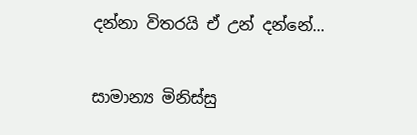දන්නා විතරයි ඒ උන් දන්නේ...

සාමාන්‍ය මිනිස්සු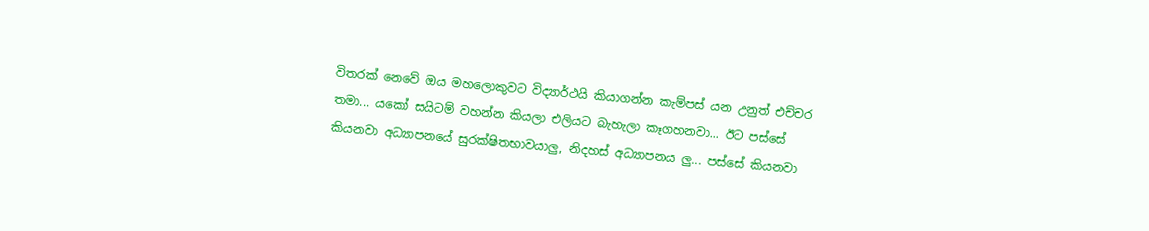විතරක් නෙවේ ඔය මහලොකුවට විද්‍යාර්ථයි කියාගන්න කැම්පස් යන උනුත් එච්චර තමා... යකෝ සයිටම් වහන්න කියලා එලියට බැහැලා කෑගහනවා... ඊට පස්සේ කියනවා අධ්‍යාපනයේ සුරක්ෂිතභාවයාලු, නිදහස් අධ්‍යාපනය ලු... පස්සේ කියනවා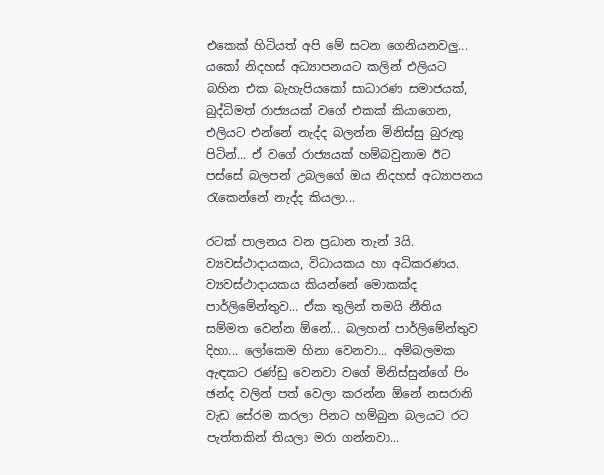එකෙක් හිටියත් අපි මේ සටන ගෙනියනවලු... යකෝ නිදහස් අධ්‍යාපනයට කලින් එලියට බහින එක බැහැපියකෝ සාධාරණ සමාජයක්, බුද්ධිමත් රාජ්‍යයක් වගේ එකක් කියාගෙන, එලියට එන්නේ නැද්ද බලන්න මිනිස්සු බුරුතු පිටින්... ඒ වගේ රාජ්‍යයක් හම්බවුනාම ඊට පස්සේ බලපන් උබලගේ ඔය නිදහස් අධ්‍යාපනය රැකෙන්නේ නැද්ද කියලා...

රටක් පාලනය වන ප්‍රධාන තැන් 3යි. ව්‍යවස්ථාදායකය, විධායකය හා අධිකරණය. ව්‍යවස්ථාදායකය කියන්නේ මොකක්ද පාර්ලිමේන්තුව... ඒක තුලින් තමයි නීතිය සම්මත වෙන්න ඕනේ... බලහන් පාර්ලිමේන්තුව දිහා... ලෝකෙම හිනා වෙනවා... අම්බලමක ඇඳකට රණ්ඩු වෙනවා වගේ මිනිස්සුන්ගේ පිං ඡන්ද වලින් පත් වෙලා කරන්න ඕනේ නසරානි වැඩ සේරම කරලා පිනට හම්බුන බලයට රට පැත්තකින් තියලා මරා ගන්නවා...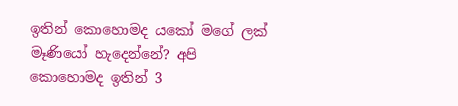ඉතින් කොහොමද යකෝ මගේ ලක් මෑණියෝ හැදෙන්නේ? අපි කොහොමද ඉතින් 3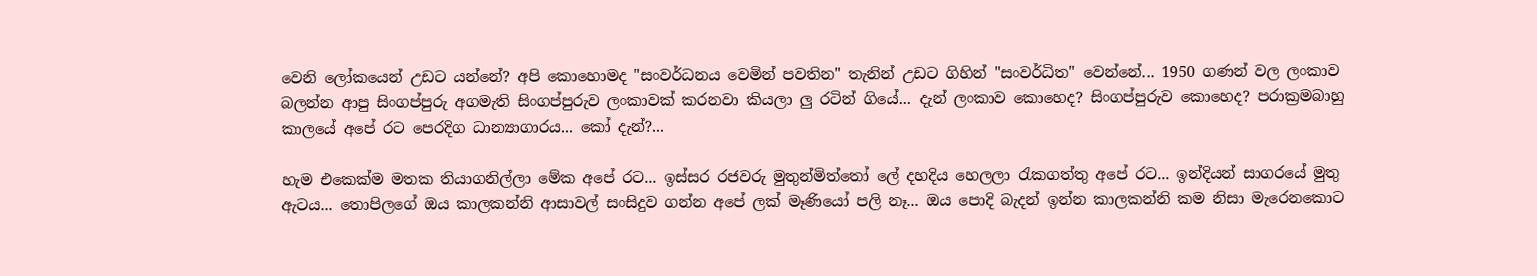වෙනි ලෝකයෙන් උඩට යන්නේ? අපි කොහොමද "සංවර්ධනය වෙමින් පවතින" තැනින් උඩට ගිහින් "සංවර්ධිත" වෙන්නේ... 1950 ගණන් වල ලංකාව බලන්න ආපු සිංගප්පුරු අගමැති සිංගප්පුරුව ලංකාවක් කරනවා කියලා ලු රටින් ගියේ... දැන් ලංකාව කොහෙද? සිංගප්පුරුව කොහෙද? පරාක්‍රමබාහු කාලයේ අපේ රට පෙරදිග ධාන්‍යාගාරය... කෝ දැන්?...

හැම එකෙක්ම මතක තියාගනිල්ලා මේක අපේ රට... ඉස්සර රජවරු මුතුන්මිත්තෝ ලේ දහදිය හෙලලා රැකගත්තු අපේ රට... ඉන්දියන් සාගරයේ මුතු ඇටය... තොපිලගේ ඔය කාලකන්නි ආසාවල් සංසිදුව ගන්න අපේ ලක් මෑණියෝ පලි නෑ... ඔය පොදි බැදන් ඉන්න කාලකන්නි කම නිසා මැරෙනකොට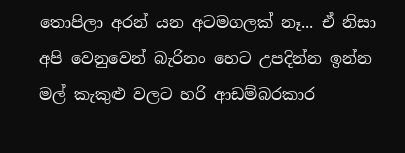තොපිලා අරන් යන අටමගලක් නෑ... ඒ නිසා අපි වෙනුවෙන් බැරිනං හෙට උපදින්න ඉන්න මල් කැකුළු වලට හරි ආඩම්බරකාර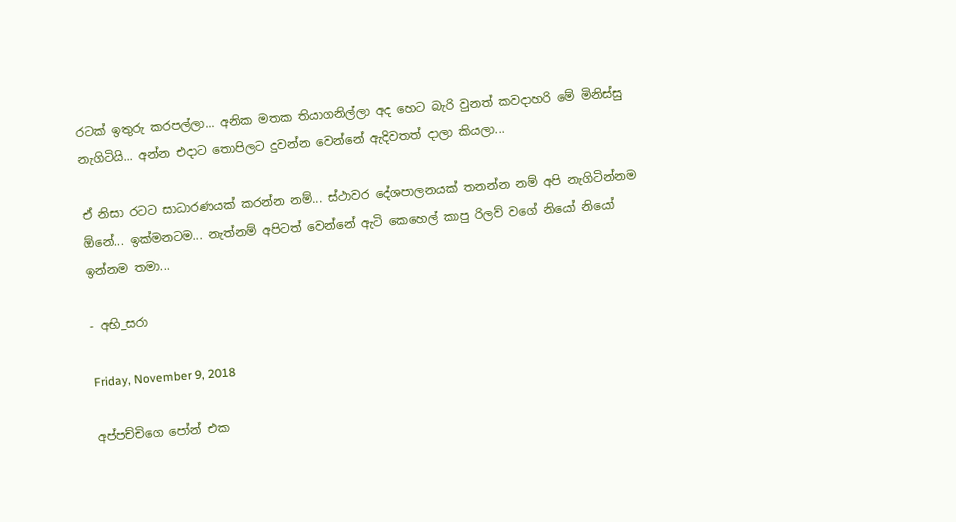රටක් ඉතුරු කරපල්ලා... අනික මතක තියාගනිල්ලා අද හෙට බැරි වුනත් කවදාහරි මේ මිනිස්සු නැගිටියි... අන්න එදාට තොපිලට දුවන්න වෙන්නේ ඇදිවතත් දාලා කියලා...

ඒ නිසා රටට සාධාරණයක් කරන්න නම්... ස්ථාවර දේශපාලනයක් තනන්න නම් අපි නැගිටින්නම ඕනේ... ඉක්මනටම... නැත්නම් අපිටත් වෙන්නේ ඇටි කෙහෙල් කාපු රිලව් වගේ නියෝ නියෝ ඉන්නම තමා...

- අභි_සරා

Friday, November 9, 2018

අප්පච්චිගෙ පෝන් එක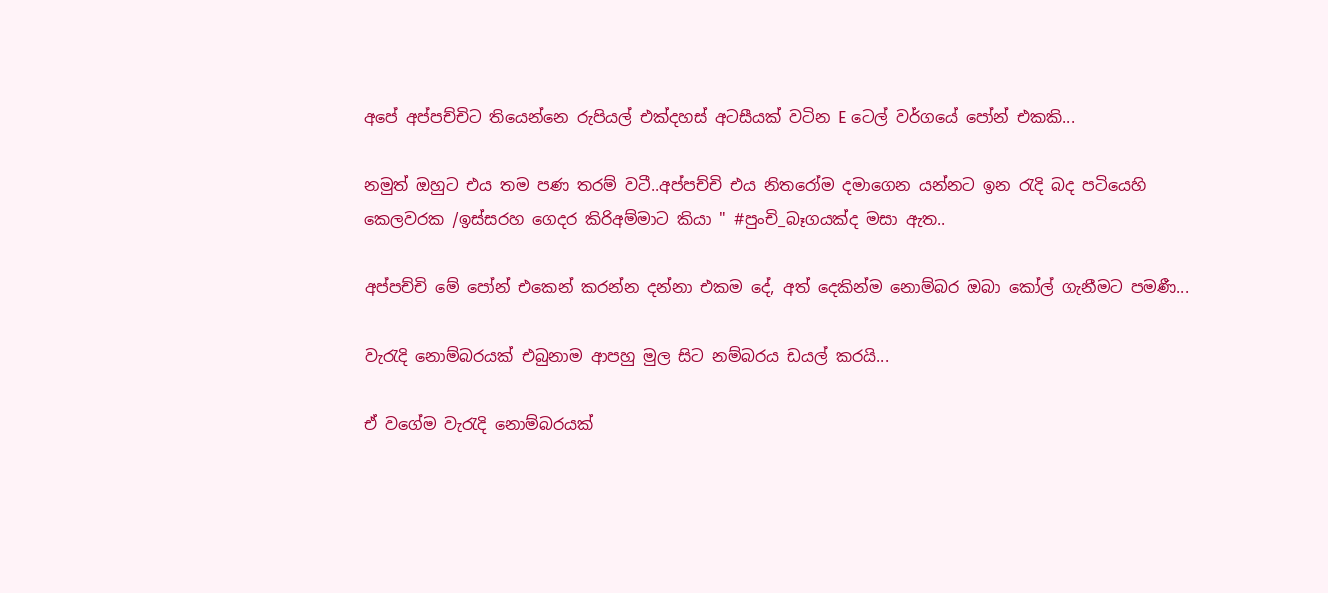අපේ අප්පච්චිට තියෙන්නෙ රුපියල් එක්දහස් අටසීයක් වටින E ටෙල් වර්ගයේ පෝන් එකකි...

නමුත් ඔහුට එය තම පණ තරම් වටී..අප්පච්චි එය නිතරෝම දමාගෙන යන්නට ඉන රැදි බද පටියෙහි කෙලවරක /ඉස්සරහ ගෙදර කිරිඅම්මාට කියා " #පුංචි_බෑගයක්ද මසා ඇත..

අප්පච්චි මේ පෝන් එකෙන් කරන්න දන්නා එකම දේ, අත් දෙකින්ම නොම්බර ඔබා කෝල් ගැනීමට පමණී...

වැරැදි නොම්බරයක් එබුනාම ආපහු මුල සිට නම්බරය ඩයල් කරයි...

ඒ වගේම වැරැදි නොම්බරයක්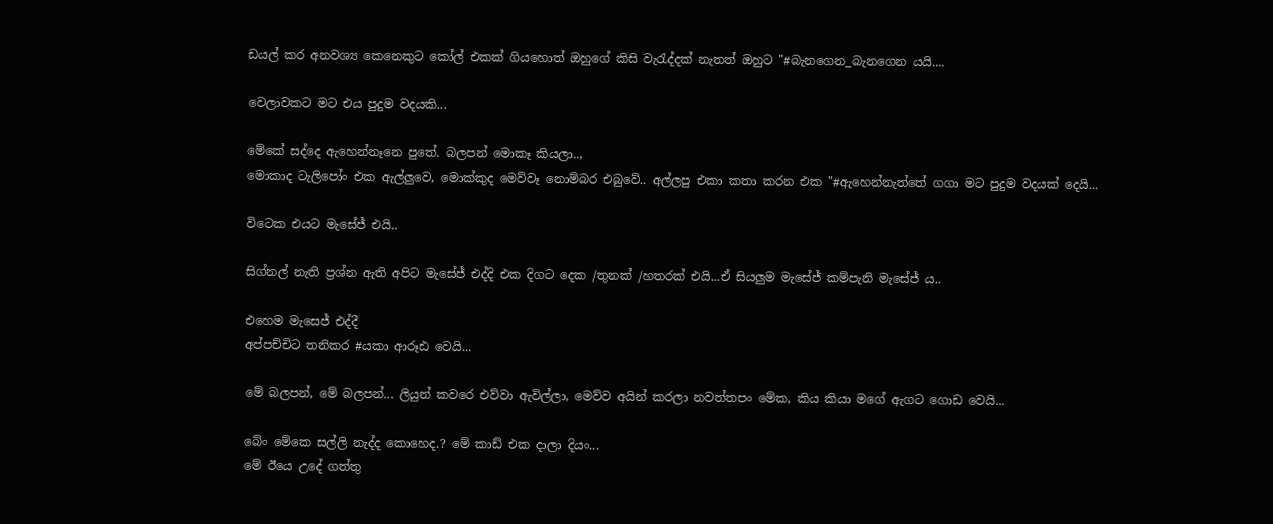ඩයල් කර අනවශ්‍ය කෙනෙකුට කෝල් එකක් ගියහොත් ඔහුගේ කිසි වැරැද්දක් නැතත් ඔහුට "#බැනගෙන_බැනගෙන යයි....

වෙලාවකට මට එය පුදුම වදයකි...

මේකේ සද්දෙ ඇහෙන්නෑනෙ පුතේ. බලපන් මොකෑ කියලා..,
මොකාද ටැලිපෝං එක ඇල්ලුවෙ, මොක්කුද මෙව්වෑ නොම්බර එබුවේ.. අල්ලපු එකා කතා කරන එක "#ඇහෙන්නැත්තේ ගගා මට පුදුම වදයක් දෙයි...

විටෙක එයට මැසේජ් එයි..

සිග්නල් නැති ප්‍රශ්න ඇති අපිට මැසේජ් එද්දි එක දිගට දෙක /තුනක් /හතරක් එයි...ඒ සියලුම මැසේජ් කම්පැනි මැසේජ් ය..

එහෙම මැසෙජ් එද්දී
අප්පච්චිට තනිකර #යකා ආරූඪ වෙයි...

මේ බලපන්, මේ බලපන්... ලියුන් කවරෙ එව්වා ඇවිල්ලා, මෙව්ව අයින් කරලා නවත්තපං මේක, කිය කියා මගේ ඇගට ගොඩ වෙයි...

බේං මේකෙ සල්ලි නැද්ද කොහෙද.? මේ කාඩ් එක දාලා දියං...
මේ ඊයෙ උදේ ගත්තු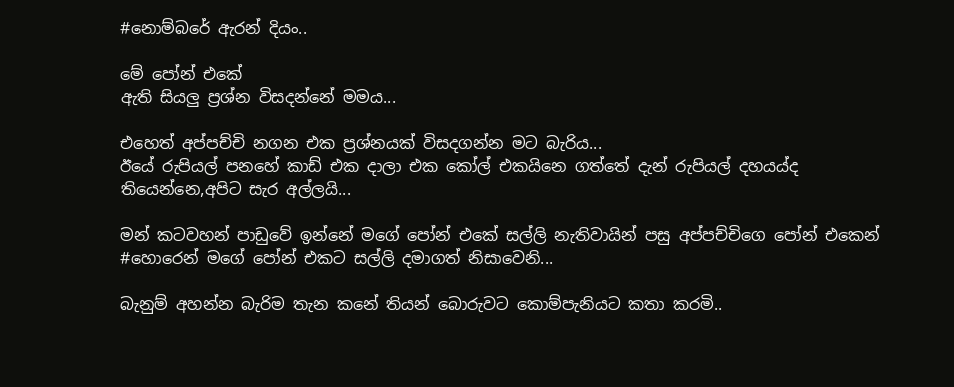#නොම්බරේ ඇරන් දියං..

මේ පෝන් එකේ
ඇති සියලු ප්‍රශ්න විසදන්නේ මමය...

එහෙත් අප්පච්චි නගන එක ප්‍රශ්නයක් විසදගන්න මට බැරිය...
ඊයේ රුපියල් පනහේ කාඩ් එක දාලා එක කෝල් එකයිනෙ ගත්තේ දැන් රුපියල් දහයය්ද තියෙන්නෙ,අපිට සැර අල්ලයි...

මන් කටවහන් පාඩුවේ ඉන්නේ මගේ පෝන් එකේ සල්ලි නැතිවායින් පසු අප්පච්චිගෙ පෝන් එකෙන් #හොරෙන් මගේ පෝන් එකට සල්ලි දමාගත් නිසාවෙනි...

බැනුම් අහන්න බැරිම තැන කනේ තියන් බොරුවට කොම්පැනියට කතා කරමි..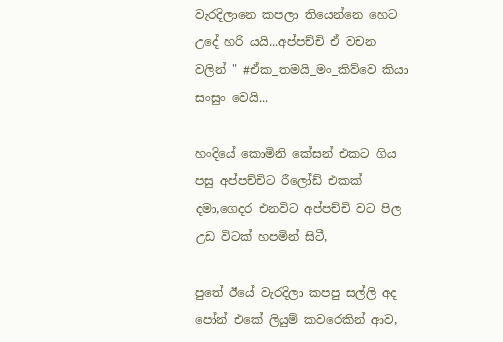වැරදිලානෙ කපලා තියෙන්නෙ හෙට උදේ හරි යයි...අප්පච්චි ඒ වචන වලින් " #ඒක_තමයි_මං_කිව්වෙ කියා සංසුං වෙයි...

හංදියේ කොමිනි කේසන් එකට ගිය පසු අප්පච්චිට රීලෝඩ් එකක් දමා,ගෙදර එනවිට අප්පච්චි වට පිල උඩ විටක් හපමින් සිටී,

පුතේ ඊයේ වැරදිලා කපපු සල්ලි අද පෝන් එකේ ලියුම් කවරෙකින් ආව,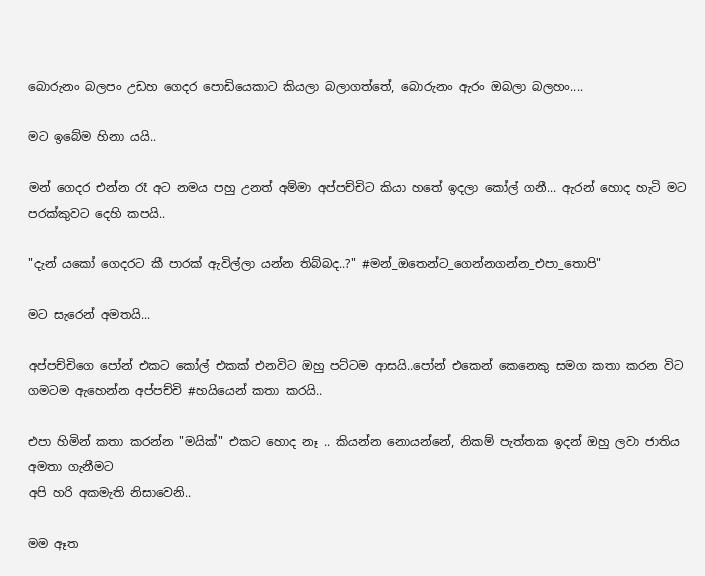බොරුනං බලපං උඩහ ගෙදර පොඩියෙකාට කියලා බලාගත්තේ, බොරුනං ඇරං ඔබලා බලහං....

මට ඉබේම හිනා යයි..

මන් ගෙදර එන්න රෑ අට නමය පහු උනත් අම්මා අප්පච්චිට කියා හතේ ඉදලා කෝල් ගනී... ඇරන් හොද හැටි මට පරක්කුවට දෙහි කපයි..

"දැන් යකෝ ගෙදරට කී පාරක් ඇවිල්ලා යන්න තිබ්බද..?" #මන්_ඔතෙන්ට_ගෙන්නගන්න_එපා_තොපි"

මට සැරෙන් අමතයි...

අප්පච්චිගෙ පෝන් එකට කෝල් එකක් එනවිට ඔහු පට්ටම ආසයි..පෝන් එකෙන් කෙනෙකු සමග කතා කරන විට ගමටම ඇහෙන්න අප්පච්චි #හයියෙන් කතා කරයි..

එපා හිමින් කතා කරන්න "මයික්" එකට හොද නෑ .. කියන්න නොයන්නේ, නිකම් පැත්තක ඉදන් ඔහු ලවා ජාතිය අමතා ගැනීමට
අපි හරි අකමැති නිසාවෙනි..

මම ඈත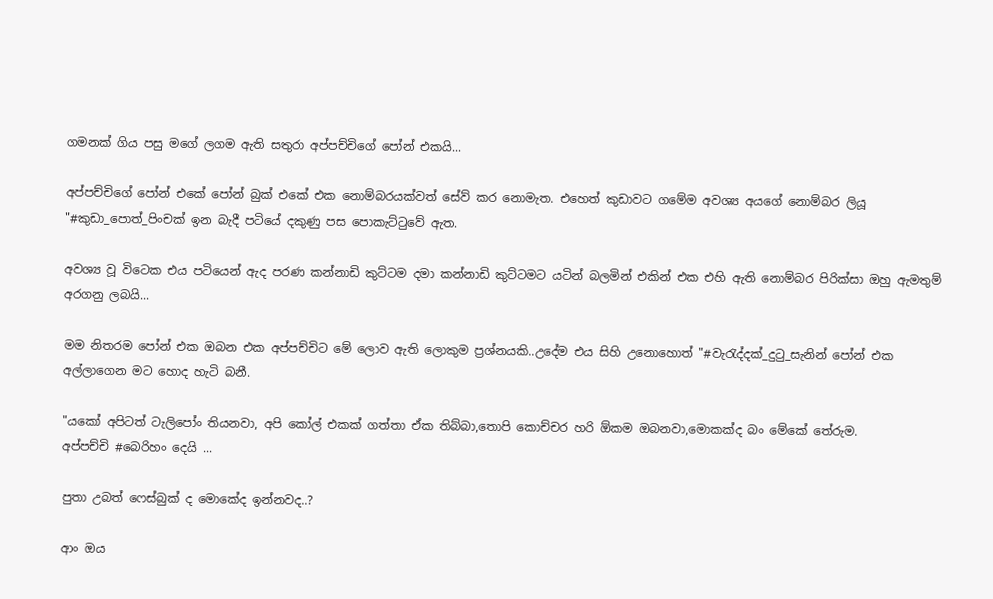ගමනක් ගිය පසු මගේ ලගම ඇති සතුරා අප්පච්චිගේ පෝන් එකයි...

අප්පච්චිගේ පෝන් එකේ පෝන් බුක් එකේ එක නොම්බරයක්වත් සේව් කර නොමැත. එහෙත් කුඩාවට ගමේම අවශ්‍ය අයගේ නොම්බර ලියූ "#කුඩා_පොත්_පිංචක් ඉන බැදී පටියේ දකුණු පස පොකැට්ටුවේ ඇත.

අවශ්‍ය වූ විටෙක එය පටියෙන් ඇද පරණ කන්නාඩි කුට්ටම දමා කන්නාඩි කුට්ටමට යටින් බලමින් එකින් එක එහි ඇති නොම්බර පිරික්සා ඔහු ඇමතුම් අරගනු ලබයි...

මම නිතරම පෝන් එක ඔබන එක අප්පච්චිට මේ ලොව ඇති ලොකුම ප්‍රශ්නයකි..උදේම එය සිහි උනොහොත් "#වැරැද්දක්_දුටු_සැනින් පෝන් එක අල්ලාගෙන මට හොද හැටි බනී.

"යකෝ අපිටත් ටැලිපෝං තියනවා, අපි කෝල් එකක් ගත්තා ඒක තිබ්බා,තොපි කොච්චර හරි ඕකම ඔබනවා,මොකක්ද බං මේකේ තේරුම.
අප්පච්චි #බෙරිහං දෙයි ...

පුතා උබත් ෆෙස්බුක් ද මොකේද ඉන්නවද..?

ආං ඔය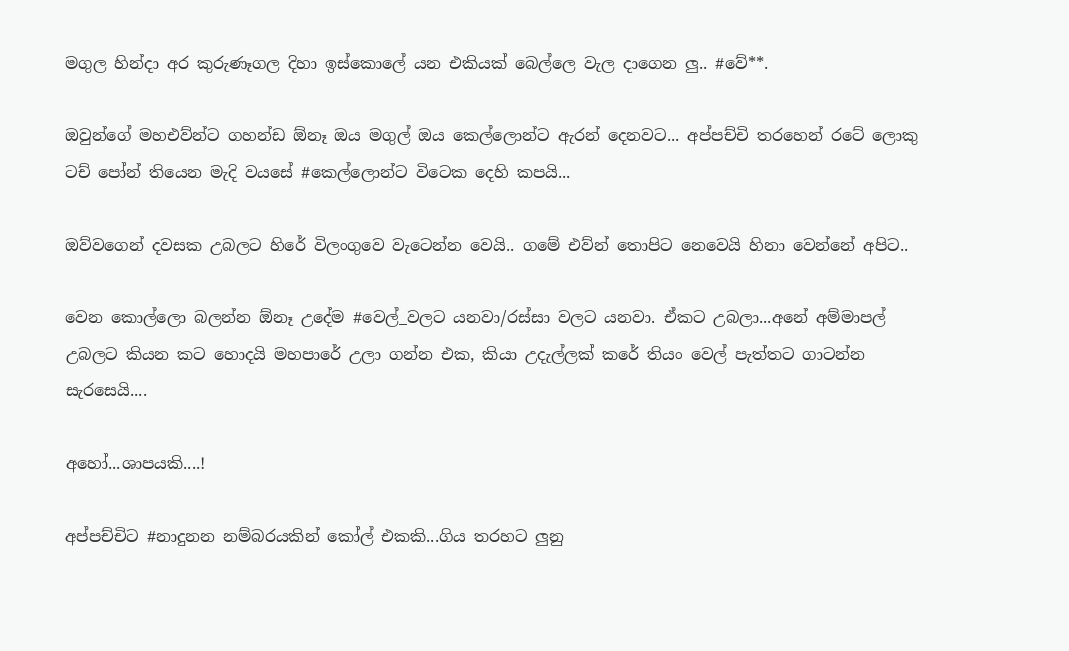මගුල හින්දා අර කුරුණෑගල දිහා ඉස්කොලේ යන එකියක් බෙල්ලෙ වැල දාගෙන ලු.. #වේ**.

ඔවුන්ගේ මහඑව්න්ට ගහන්ඩ ඕනෑ ඔය මගුල් ඔය කෙල්ලොන්ට ඇරන් දෙනවට... අප්පච්චි තරහෙන් රටේ ලොකු ටච් පෝන් තියෙන මැදි වයසේ #කෙල්ලොන්ට විටෙක දෙහි කපයි...

ඔව්වගෙන් දවසක උබලට හිරේ විලංගුවෙ වැටෙන්න වෙයි.. ගමේ එව්න් තොපිට නෙවෙයි හිනා වෙන්නේ අපිට..

වෙන කොල්ලො බලන්න ඕනෑ උදේම #වෙල්_වලට යනවා/රස්සා වලට යනවා. ඒකට උබලා...අනේ අම්මාපල් උබලට කියන කට හොදයි මහපාරේ උලා ගන්න එක, කියා උදැල්ලක් කරේ තියං වෙල් පැත්තට ගාටන්න සැරසෙයි....

අහෝ...ශාපයකි....!

අප්පච්චිට #නාදුනන නම්බරයකින් කෝල් එකකි...ගිය තරහට ලුනු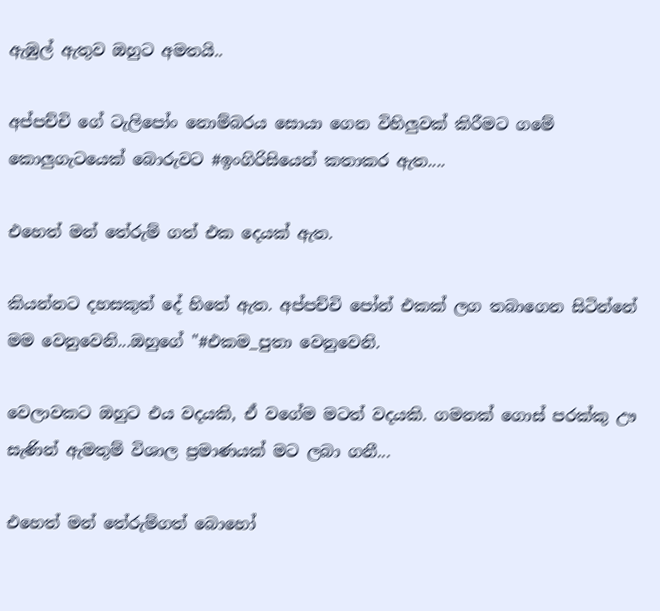ඇඹුල් ඇතුව ඔහුට අමතයි..

අප්පච්චි ගේ ටැලිපෝං නොම්බරය සොයා ගෙන විහිලුවක් කිරීමට ගමේ කොලුගැටයෙක් බොරුවට #ඉංගිරිසියෙන් කතාකර ඇත....

එහෙත් මන් තේරුම් ගත් එක දෙයක් ඇත.

කියන්නට දහසකුත් දේ හිතේ ඇත. අප්පච්චි පෝන් එකක් ලග තබාගෙන සිටින්නේ මම වෙනුවෙනි...ඔහුගේ "#එකම_පුතා වෙනුවෙනි.

වෙලාවකට ඔහුට එය වදයකි, ඒ වගේම මටත් වදයකි. ගමනක් ගොස් පරක්කු ඌ සැණින් ඇමතුම් විශාල ප්‍රමාණයක් මට ලබා ගනී...

එහෙත් මන් තේරුම්ගත් බොහෝ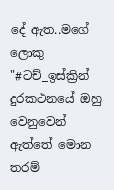දේ ඇත..මගේ ලොකු "#ටච්_ඉස්ක්‍රින් දුරකථනයේ ඔහු වෙනුවෙන් ඇත්තේ මොන තරම්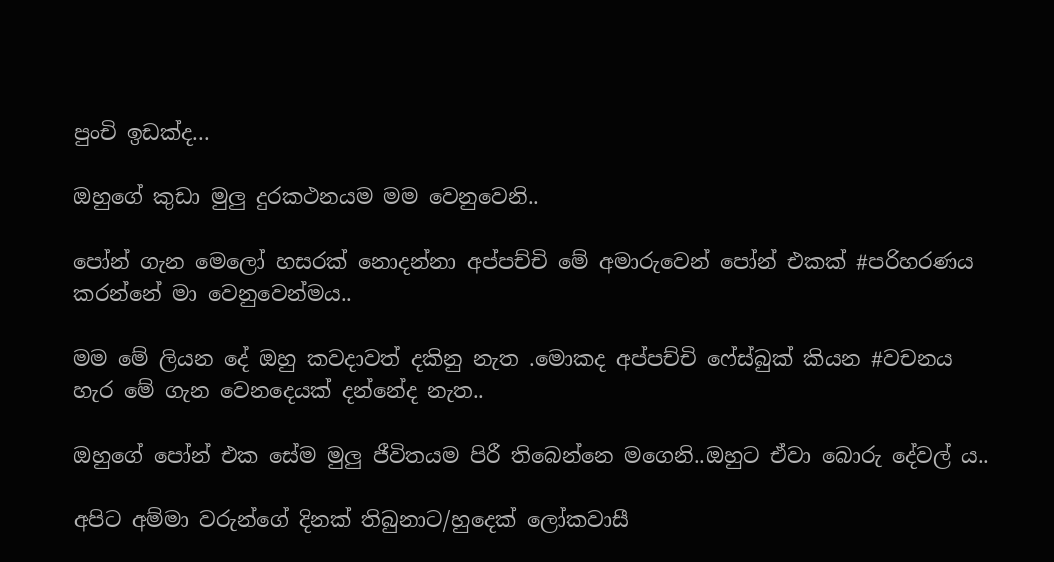පුංචි ඉඩක්ද...

ඔහුගේ කුඩා මුලු දුරකථනයම මම වෙනුවෙනි..

පෝන් ගැන මෙලෝ හසරක් නොදන්නා අප්පච්චි මේ අමාරුවෙන් පෝන් එකක් #පරිහරණය කරන්නේ මා වෙනුවෙන්මය..

මම මේ ලියන දේ ඔහු කවදාවත් දකිනු නැත .මොකද අප්පච්චි ෆේස්බුක් කියන #වචනය හැර මේ ගැන වෙනදෙයක් දන්නේද නැත..

ඔහුගේ පෝන් එක සේම මුලු ජීවිතයම පිරී තිබෙන්නෙ මගෙනි..ඔහුට ඒවා බොරු දේවල්‍ ය..

අපිට අම්මා වරුන්ගේ දිනක් තිබුනාට/හුදෙක් ලෝකවාසී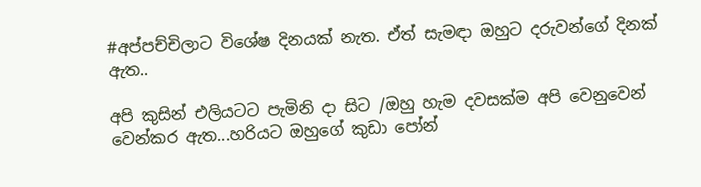#අප්පච්චිලාට විශේෂ දිනයක් නැත. ඒත් සැමඳා ඔහුට දරුවන්ගේ දිනක් ඇත..

අපි කුසින් එලියටට පැමිනි දා සිට /ඔහු හැම දවසක්ම අපි වෙනුවෙන් වෙන්කර ඇත...හරියට ඔහුගේ කුඩා පෝන්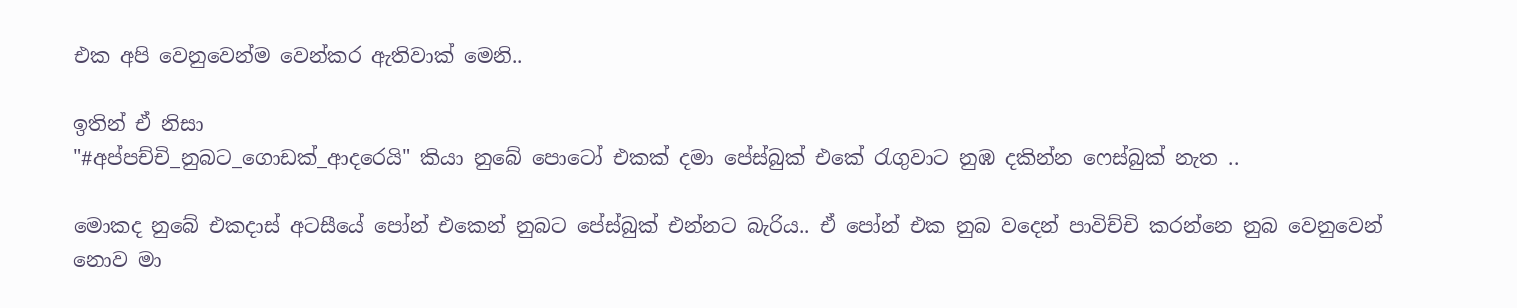එක අපි වෙනුවෙන්ම වෙන්කර ඇතිවාක් මෙනි..

ඉතින් ඒ නිසා
"#අප්පච්චි_නුබට_ගොඩක්_ආදරෙයි" කියා නුබේ පොටෝ එකක් දමා පේස්බුක් එකේ රැගුවාට නුඹ දකින්න ෆෙස්බුක් නැත ..

මොකද නුබේ එකදාස් අටසීයේ පෝන් එකෙන් නුබට පේස්බුක් එන්නට බැරිය.. ඒ පෝන් එක නුබ වදෙන් පාවිච්චි කරන්නෙ නුබ වෙනුවෙන් නොව මා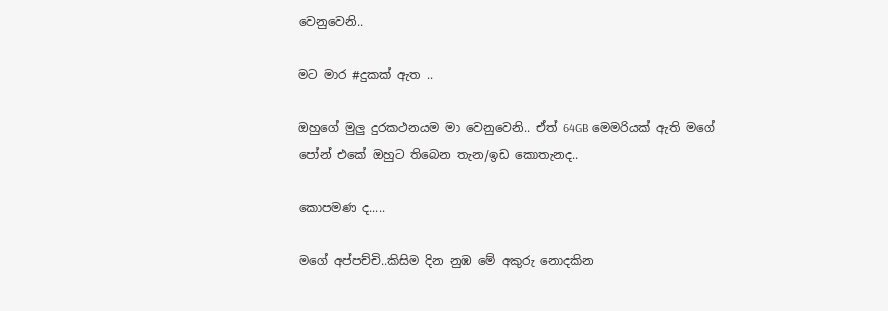වෙනුවෙනි..

මට මාර #දුකක් ඇත ..

ඔහුගේ මුලු දුරකථනයම මා වෙනුවෙනි.. ඒත් 64GB මෙමරියක් ඇති මගේ පෝන් එකේ ඔහුට තිබෙන තැන/ඉඩ කොතැනද..

කොපමණ ද.....

මගේ අප්පච්චි..කිසිම දින නුඹ මේ අකුරු නොදකින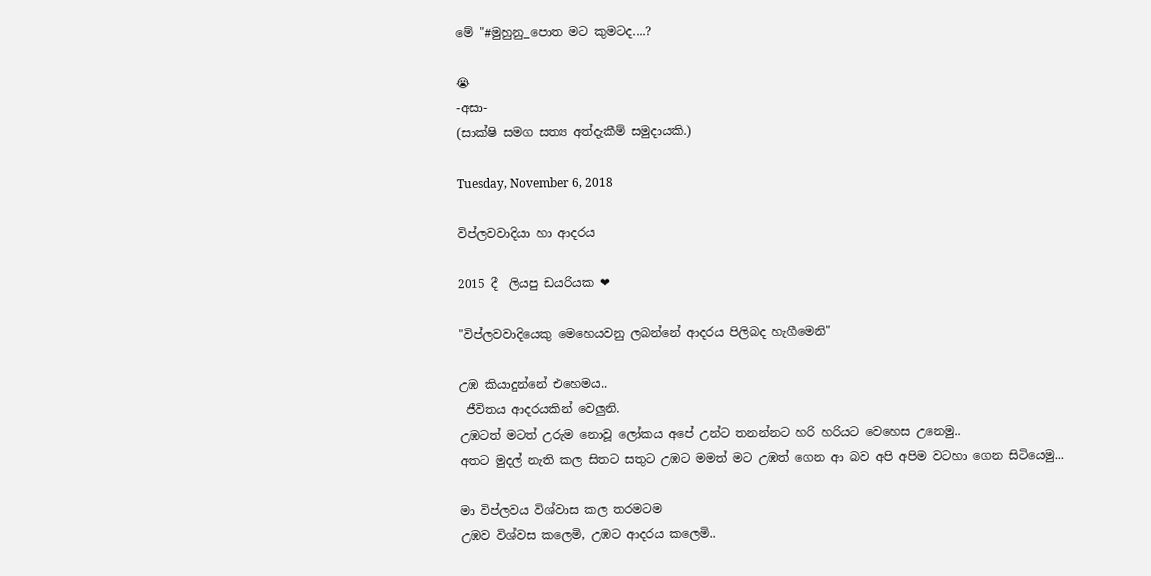මේ "#මුහුනු_පොත මට කුමටද....?

😭
-අසා-
(සාක්ෂි සමග සත්‍ය අත්දැකීම් සමුදායකි.)

Tuesday, November 6, 2018

විප්ලවවාදියා හා ආදරය

2015 දී  ලියපු ඩයරියක ❤

"විප්ලවවාදියෙකු මෙහෙයවනු ලබන්නේ ආදරය පිලිබද හැගීමෙනි"

උඹ කියාදුන්නේ එහෙමය..
 ජීවිතය ආදරයකින් වෙලුනි.
උඹටත් මටත් උරුම නොවූ ලෝකය අපේ උන්ට තනන්නට හරි හරියට වෙහෙස උනෙමු..
අතට මුදල් නැති කල සිතට සතුට උඹට මමත් මට උඹත් ගෙන ආ බව අපි අපිම වටහා ගෙන සිටියෙමු...

මා විප්ලවය විශ්වාස කල තරමටම
උඹව විශ්වස කලෙමි, උඹට ආදරය කලෙමි..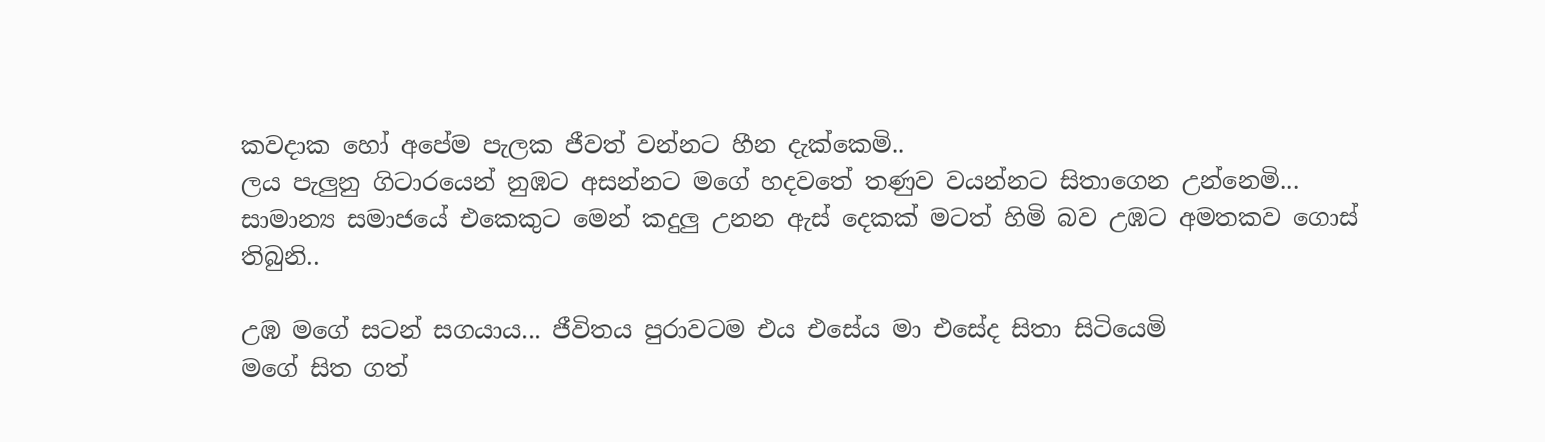කවදාක හෝ අපේම පැලක ජීවත් වන්නට හීන දැක්කෙමි..
ලය පැලුනු ගිටාරයෙන් නුඹට අසන්නට මගේ හදවතේ තණුව වයන්නට සිතාගෙන උන්නෙමි...
සාමාන්‍ය සමාජයේ එකෙකුට මෙන් කදුලු උනන ඇස් දෙකක් මටත් හිමි බව උඹට අමතකව ගොස් තිබුනි..

උඹ මගේ සටන් සගයාය... ජීවිතය පුරාවටම එය එසේය මා එසේද සිතා සිටියෙමි
මගේ සිත ගත්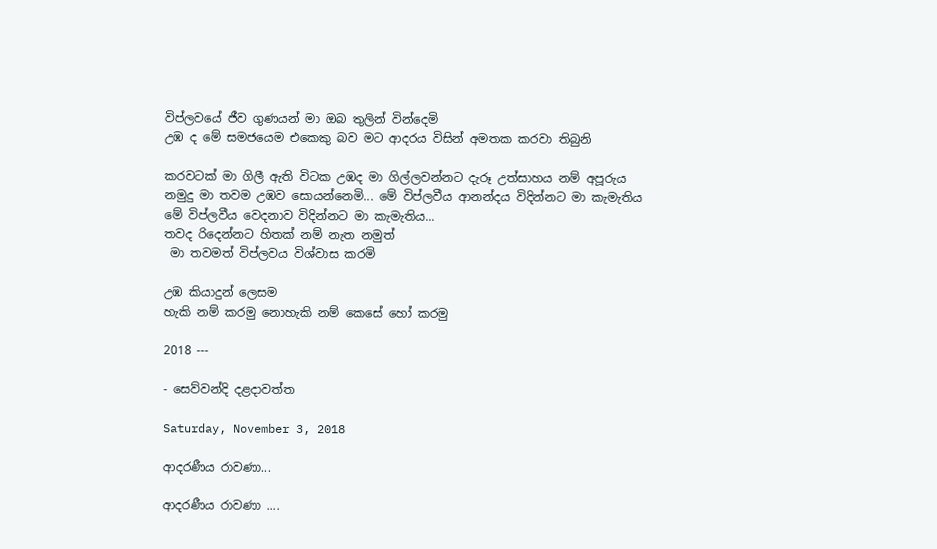විප්ලවයේ ජීව ගුණයන් මා ඔබ තුලින් වින්දෙමි
උඹ ද මේ සමජයෙම එකෙකු බව මට ආදරය විසින් අමතක කරවා තිබුනි

කරවටක් මා ගිලී ඇති විටක උඹද මා ගිල්ලවන්නට දැරූ උත්සාහය නම් අපූරුය
නමුදු මා තවම උඹව සොයන්නෙමි... මේ විප්ලවීය ආනන්දය විදින්නට මා කැමැතිය
මේ විප්ලවීය වෙදනාව විදින්නට මා කැමැතිය...
තවද රිදෙන්නට හිතක් නම් නැත නමුත්
 මා තවමත් විප්ලවය විශ්වාස කරමි

උඹ කියාදුන් ලෙසම
හැකි නම් කරමු නොහැකි නම් කෙසේ හෝ කරමු

2018 ---

- සෙව්වන්දි දළදාවත්ත

Saturday, November 3, 2018

ආදරණීය රාවණා...

ආදරණීය රාවණා ....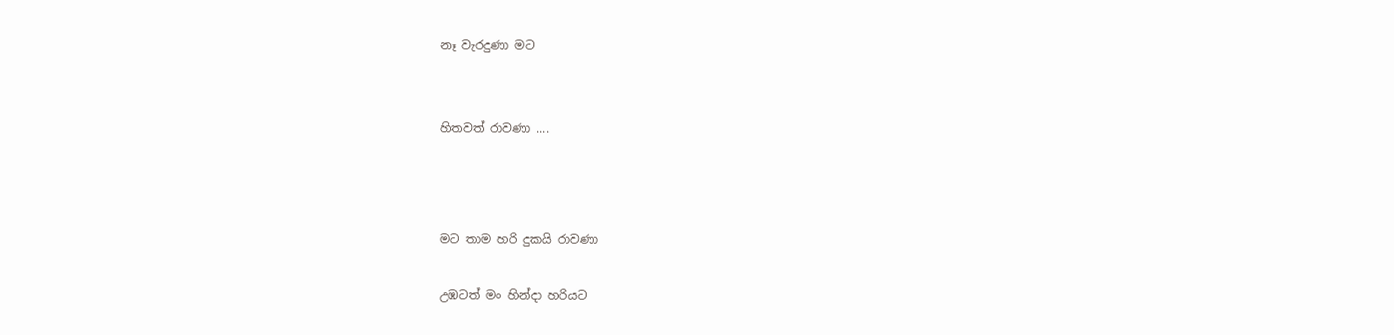නෑ වැරදුණා මට


හිතවත් රාවණා ....



මට තාම හරි දුකයි රාවණා

උඹටත් මං හින්දා හරියට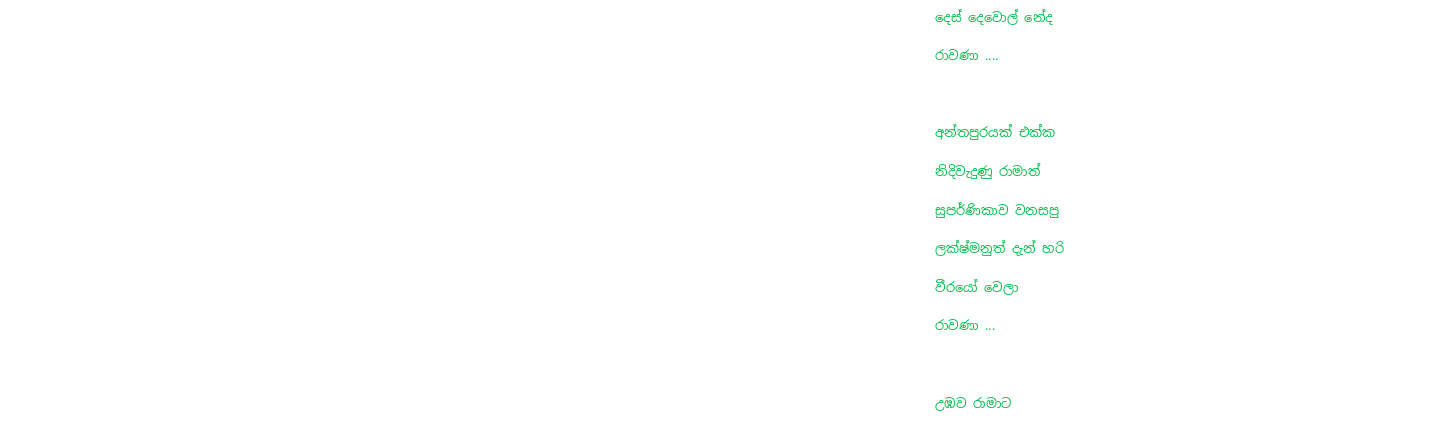දෙස් දෙවොල් නේද

රාවණා ....



අන්තපුරයක් එක්ක

නිදිවැදුණු රාමාත්

සුපර්ණිකාව වනසපු

ලක්ෂ්මනුත් දැන් හරි

වීරයෝ වෙලා

රාවණා ...



උඹව රාමාට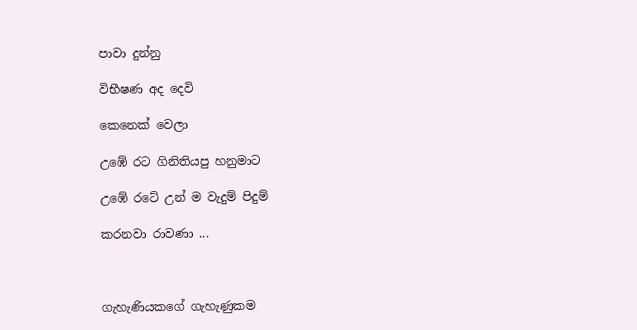පාවා දුන්නු

විභීෂණ අද දෙවි

කෙනෙක් වෙලා

උඹේ රට ගිනිතියපු හනුමාට

උඹේ රටේ උන් ම වැදුම් පිදුම්

කරනවා රාවණා ...



ගැහැණියකගේ ගැහැණුකම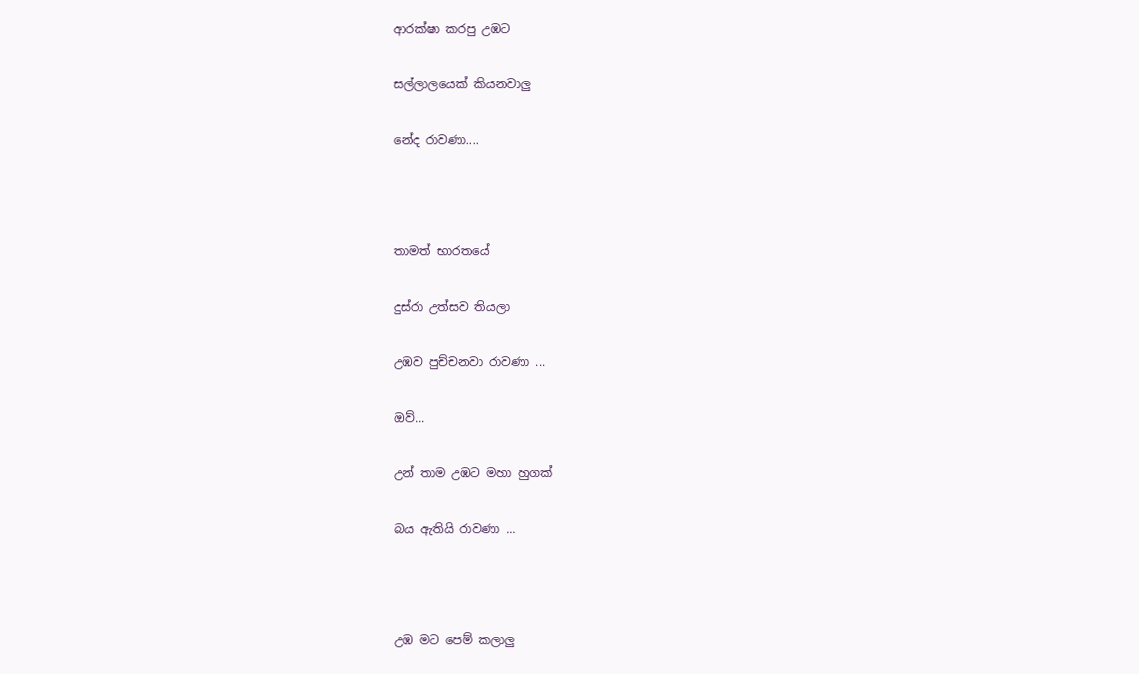ආරක්ෂා කරපු උඹට

සල්ලාලයෙක් කියනවාලු

නේද රාවණා....



තාමත් භාරතයේ

දුස්රා උත්සව තියලා

උඹව පුච්චනවා රාවණා ...

ඔව්...

උන් තාම උඹට මහා හුගක්

බය ඇතියි රාවණා ...



උඹ මට පෙම් කලාලු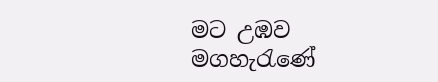මට උඹව මගහැරැණේ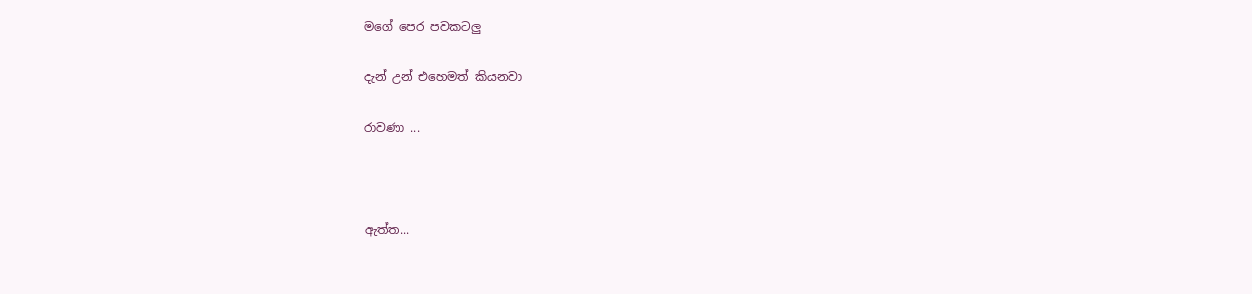මගේ පෙර පවකටලු

දැන් උන් එහෙමත් කියනවා

රාවණා ...



ඇත්ත...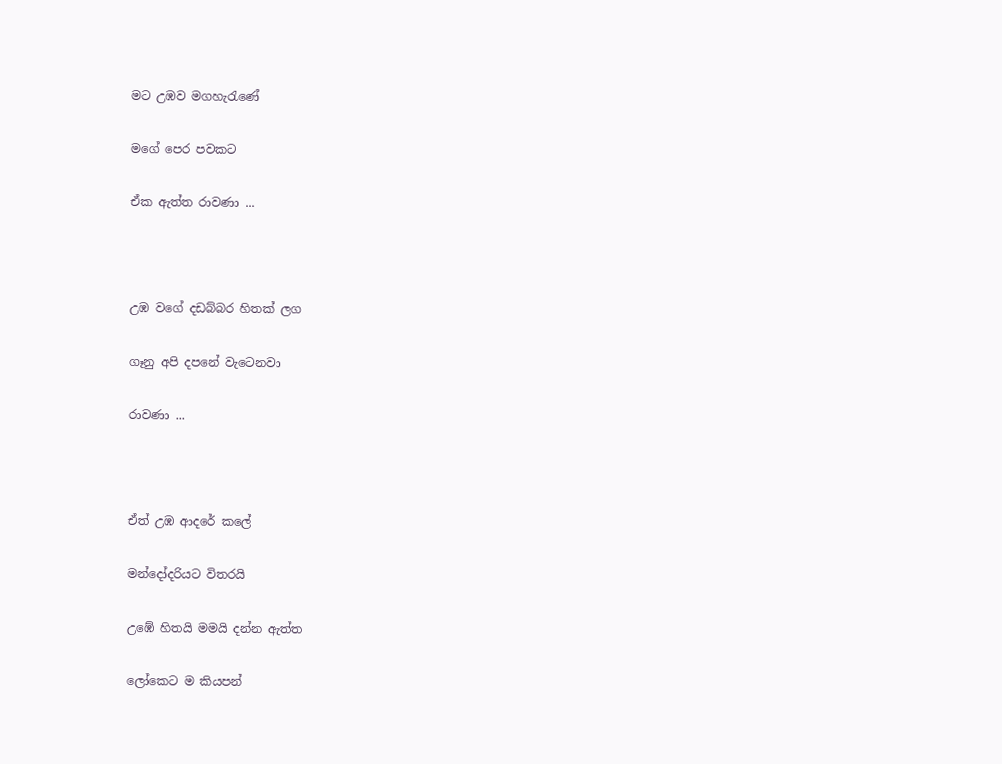මට උඹව මගහැරැණේ

මගේ පෙර පවකට

ඒක ඇත්ත රාවණා ...



උඹ වගේ දඩබ්බර හිතක් ලග

ගෑනු අපි දපනේ වැටෙනවා

රාවණා ...



ඒත් උඹ ආදරේ කලේ

මන්දෝදරියට විතරයි

උඹේ හිතයි මමයි දන්න ඇත්ත

ලෝකෙට ම කියපන්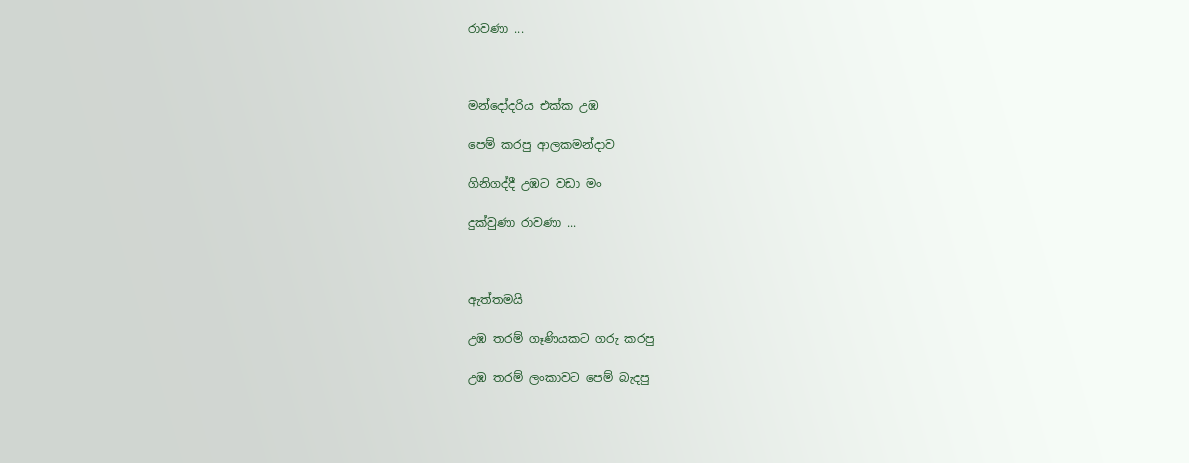රාවණා ...



මන්දෝදරිය එක්ක උඹ

පෙම් කරපු ආලකමන්දාව

ගිනිගද්දී උඹට වඩා මං

දුක්වුණා රාවණා ...



ඇත්තමයි

උඹ තරම් ගෑණියකට ගරු කරපු

උඹ තරම් ලංකාවට පෙම් බැදපු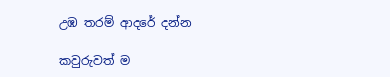උඹ තරම් ආදරේ දන්න

කවුරුවත් ම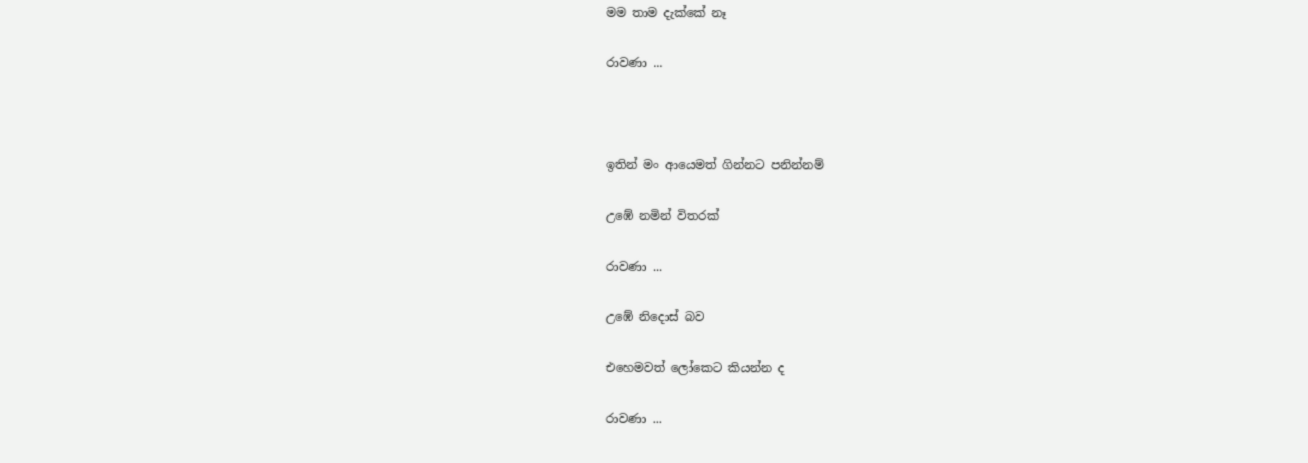මම තාම දැක්කේ නෑ

රාවණා ...



ඉතින් මං ආයෙමත් ගින්නට පනින්නම්

උඹේ නමින් විතරක්

රාවණා ...

උඹේ නිදොස් බව

එහෙමවත් ලෝකෙට කියන්න ද

රාවණා ...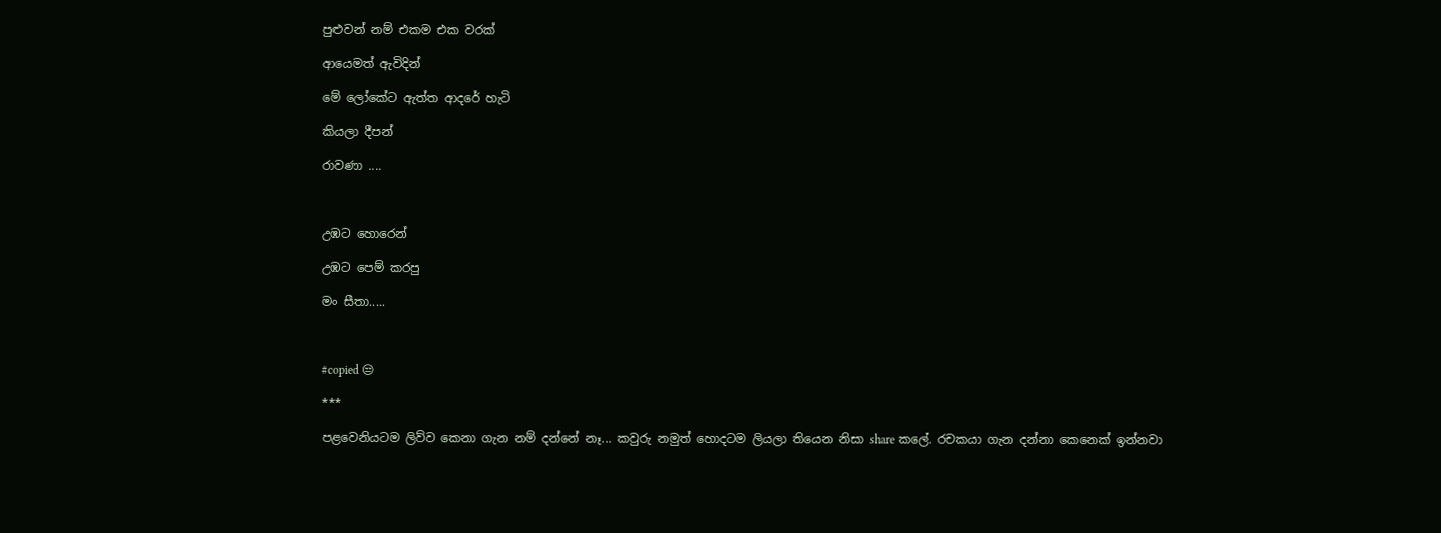පුළුවන් නම් එකම එක වරක්

ආයෙමත් ඇවිදින්

මේ ලෝකේට ඇත්ත ආදරේ හැටි

කියලා දීපන්

රාවණා ....



උඹට හොරෙන්

උඹට පෙම් කරපු

මං සීතා.....



#copied 😒

***

පළවෙනියටම ලිව්ව කෙනා ගැන නම් දන්නේ නෑ... කවුරු නමුත් හොදටම ලියලා තියෙන නිසා share කලේ. රචකයා ගැන දන්නා කෙනෙක් ඉන්නවා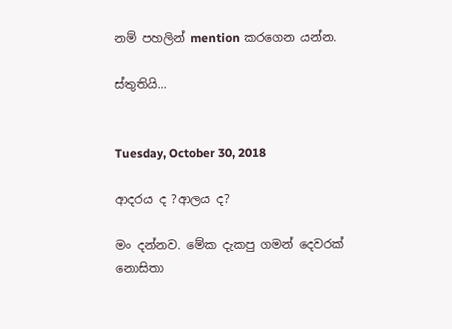නම් පහලින් mention කරගෙන යන්න.

ස්තුතියි...


Tuesday, October 30, 2018

ආදරය ද ?ආලය ද?

මං දන්නව. මේක දැකපු ගමන් දෙවරක් නොසිතා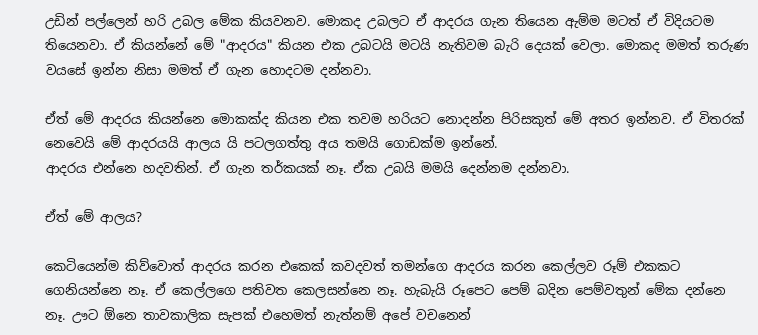උඩින් පල්ලෙන් හරි උබල මේක කියවනව. මොකද උබලට ඒ ආදරය ගැන තියෙන ඇම්ම මටත් ඒ විදියටම තියෙනවා. ඒ කියන්නේ මේ "ආදරය" කියන එක උබටයි මටයි නැතිවම බැරි දෙයක් වෙලා. මොකද මමත් තරුණ වයසේ ඉන්න නිසා මමත් ඒ ගැන හොදටම දන්නවා.

ඒත් මේ ආදරය කියන්නෙ මොකක්ද කියන එක තවම හරියට නොදන්න පිරිසකුත් මේ අතර ඉන්නව. ඒ විතරක් නෙවෙයි මේ ආදරයයි ආලය යි පටලගත්තු අය තමයි ගොඩක්ම ඉන්නේ.
ආදරය එන්නෙ හදවතින්. ඒ ගැන තර්කයක් නෑ. ඒක උබයි මමයි දෙන්නම දන්නවා.

ඒත් මේ ආලය?

කෙටියෙන්ම කිව්වොත් ආදරය කරන එකෙක් කවදවත් තමන්ගෙ ආදරය කරන කෙල්ලව රූම් එකකට ගෙනියන්නෙ නෑ. ඒ කෙල්ලගෙ පතිවත කෙලසන්නෙ නෑ. හැබැයි රූපෙට පෙම් බදින පෙම්වතුන් මේක දන්නෙ නෑ. ඌට ඕනෙ තාවකාලික සැපක් එහෙමත් නැත්නම් අපේ වචනෙන්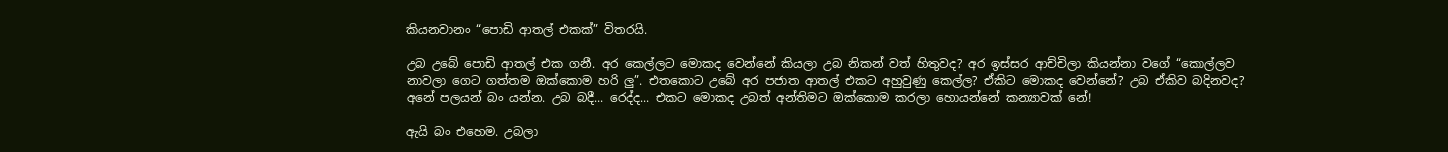කියනවානං “පොඩි ආතල් එකක්” විතරයි.

උබ උබේ පොඩි ආතල් එක ගනී. අර කෙල්ලට මොකද වෙන්නේ කියලා උබ නිකන් වත් හිතුවද? අර ඉස්සර ආච්චිලා කියන්නා වගේ “කොල්ලව නාවලා ගෙට ගත්තම ඔක්කොම හරි ලු”. එතකොට උබේ අර පජාත ආතල් එකට අහුවුණු කෙල්ල? ඒකිට මොකද වෙන්නේ? උබ ඒකිව බදිනවද? අනේ පලයන් බං යන්න. උබ බදී... රෙද්ද... එකට මොකද උබත් අන්තිමට ඔක්කොම කරලා හොයන්නේ කන්‍යාවක් නේ!

ඇයි බං එහෙම. උබලා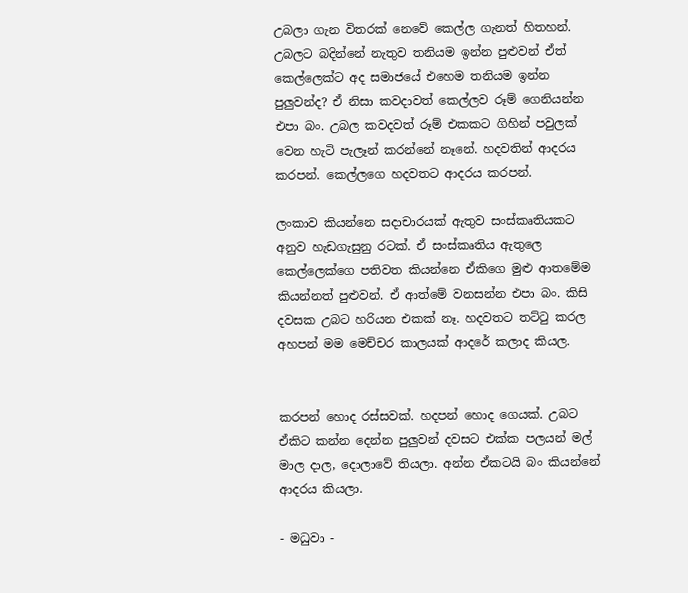උබලා ගැන විතරක් නෙවේ කෙල්ල ගැනත් හිතහන්. උබලට බදින්නේ නැතුව තනියම ඉන්න පුළුවන් ඒත් කෙල්ලෙක්ට අද සමාජයේ එහෙම තනියම ඉන්න පුලුවන්ද? ඒ නිසා කවදාවත් කෙල්ලව රූම් ගෙනියන්න එපා බං. උබල කවදවත් රූම් එකකට ගිහින් පවුලක් වෙන හැටි පැලෑන් කරන්නේ නෑනේ. හදවතින් ආදරය කරපන්. කෙල්ලගෙ හදවතට ආදරය කරපන්.

ලංකාව කියන්නෙ සදාචාරයක් ඇතුව සංස්කෘතියකට අනුව හැඩගැසුනු රටක්. ඒ සංස්කෘතිය ඇතුලෙ කෙල්ලෙක්ගෙ පතිවත කියන්නෙ ඒකිගෙ මුළු ආතමේම කියන්නත් පුළුවන්. ඒ ආත්මේ වනසන්න එපා බං. කිසි දවසක උබට හරියන එකක් නෑ. හදවතට තට්ටු කරල අහපන් මම මෙච්චර කාලයක් ආදරේ කලාද කියල.


කරපන් හොද රස්සවක්. හදපන් හොද ගෙයක්. උබට ඒකිට කන්න දෙන්න පුලුවන් දවසට එක්ක පලයන් මල් මාල දාල, දොලාවේ තියලා. අන්න ඒකටයි බං කියන්නේ ආදරය කියලා.

- මධුවා -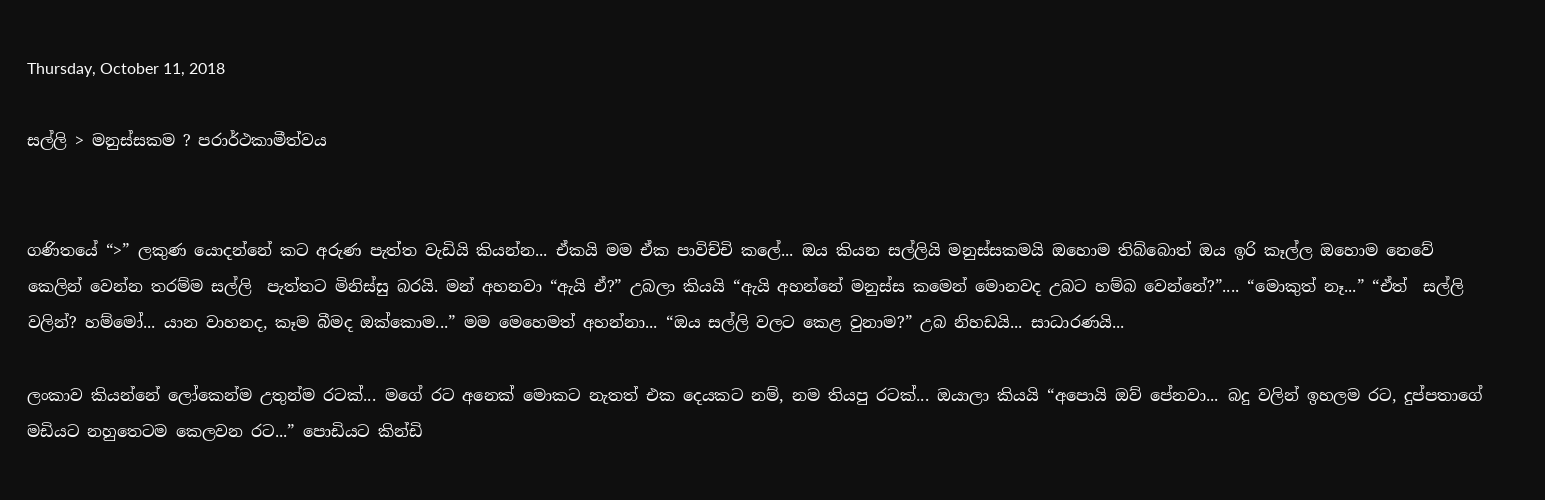Thursday, October 11, 2018

සල්ලි > මනුස්සකම ? පරාර්ථකාමීත්වය


ගණිතයේ “>” ලකුණ යොදන්නේ කට අරුණ පැත්ත වැඩියි කියන්න... ඒකයි මම ඒක පාවිච්චි කලේ... ඔය කියන සල්ලියි මනුස්සකමයි ඔහොම තිබ්බොත් ඔය ඉරි කෑල්ල ඔහොම නෙවේ කෙලින් වෙන්න තරම්ම සල්ලි  පැත්තට මිනිස්සු බරයි. මන් අහනවා “ඇයි ඒ?” උබලා කියයි “ඇයි අහන්නේ මනුස්ස කමෙන් මොනවද උබට හම්බ වෙන්නේ?”.... “මොකුත් නෑ...” “ඒත්  සල්ලි වලින්? හම්මෝ... යාන වාහනද, කෑම බීමද ඔක්කොම...” මම මෙහෙමත් අහන්නා... “ඔය සල්ලි වලට කෙළ වුනාම?” උබ නිහඩයි... සාධාරණයි...

ලංකාව කියන්නේ ලෝකෙන්ම උතුන්ම රටක්... මගේ රට අනෙක් මොකට නැතත් එක දෙයකට නම්, නම තියපු රටක්... ඔයාලා කියයි “අපොයි ඔව් පේනවා... බදු වලින් ඉහලම රට, දුප්පතාගේ මඩියට නහුතෙටම කෙලවන රට...” පොඩියට කින්ඩි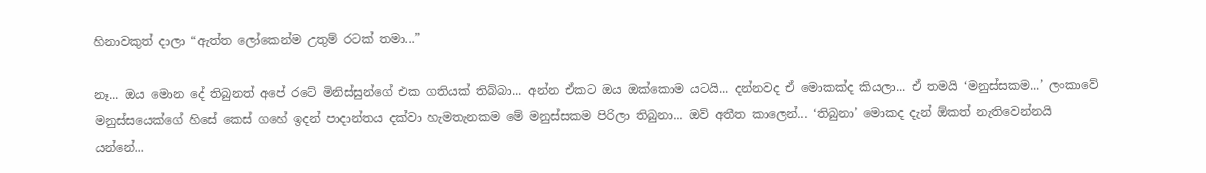හිනාවකුත් දාලා “ඇත්ත ලෝකෙන්ම උතුම් රටක් තමා...”

නෑ... ඔය මොන දේ තිබුනත් අපේ රටේ මිනිස්සුන්ගේ එක ගතියක් තිබ්බා... අන්න ඒකට ඔය ඔක්කොම යටයි... දන්නවද ඒ මොකක්ද කියලා... ඒ තමයි ‘මනුස්සකම...’ ලංකාවේ මනුස්සයෙක්ගේ හිසේ කෙස් ගහේ ඉදන් පාදාන්තය දක්වා හැමතැනකම මේ මනුස්සකම පිරිලා තිබුනා... ඔව් අතීත කාලෙන්... ‘තිබුනා’ මොකද දැන් ඕකත් නැතිවෙන්නයි යන්නේ...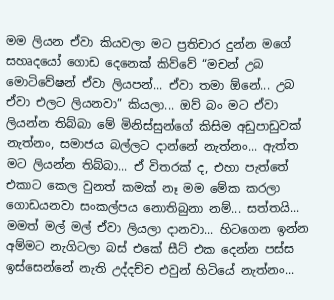මම ලියන ඒවා කියවලා මට ප්‍රතිචාර දුන්න මගේ සහෘදයෝ ගොඩ දෙනෙක් කිව්වේ “මචන් උබ මොටිවේෂන් ඒවා ලියපන්... ඒවා තමා ඕනේ... උබ ඒවා එලට ලියනවා” කියලා... ඔව් බං මට ඒවා ලියන්න තිබ්බා මේ මිනිස්සුන්ගේ කිසිම අඩුපාඩුවක් නැත්නං, සමාජය බල්ලට දාන්නේ නැත්නං... ඇත්ත මට ලියන්න තිබ්බා... ඒ විතරක් ද, එහා පැත්තේ එකාට කෙල වුනත් කමක් නෑ මම මේක කරලා ගොඩයනවා සංකල්පය නොතිබුනා නම්... සත්තයි... මමත් මල් මල් ඒවා ලියලා දානවා... හිටගෙන ඉන්න අම්මට නැගිටලා බස් එකේ සීට් එක දෙන්න පස්ස ඉස්සෙන්නේ නැති උද්දච්ච එවුන් හිටියේ නැත්නං...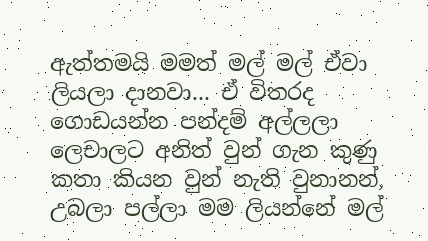ඇත්තමයි මමත් මල් මල් ඒවා ලියලා දානවා... ඒ විතරද ගොඩයන්න පන්දම් අල්ලලා ලෙචාලට අනිත් වුන් ගැන කුණු කතා කියන වුන් නැති වුනානන්, උබලා පල්ලා මම ලියන්නේ මල්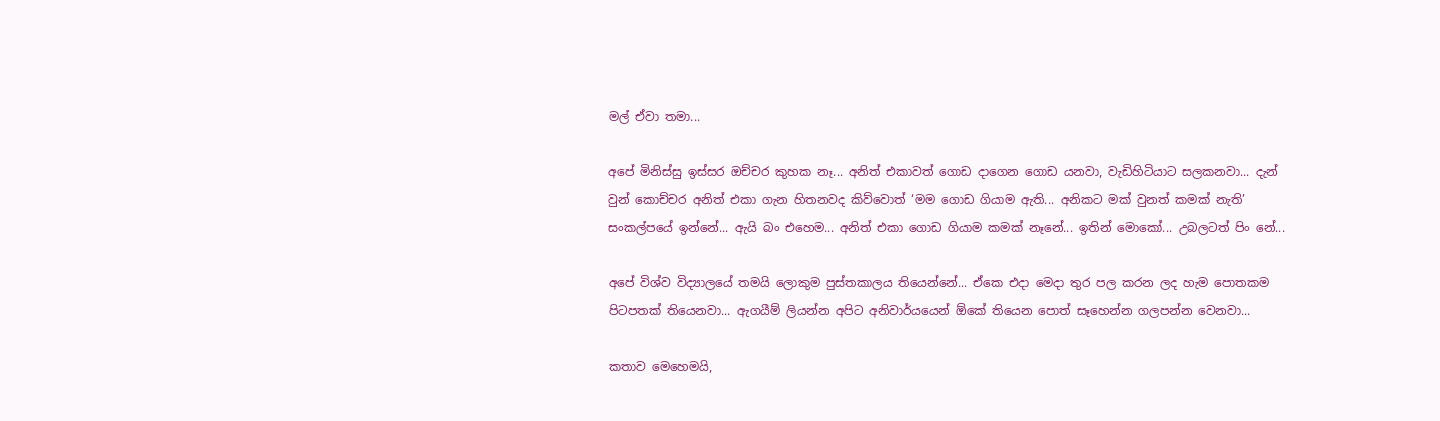මල් ඒවා තමා...

අපේ මිනිස්සු ඉස්සර ඔච්චර කුහක නෑ... අනිත් එකාවත් ගොඩ දාගෙන ගොඩ යනවා, වැඩිහිටියාට සලකනවා... දැන් වුන් කොච්චර අනිත් එකා ගැන හිතනවද කිව්වොත් ‘මම ගොඩ ගියාම ඇති... අනිකට මක් වුනත් කමක් නැති’ සංකල්පයේ ඉන්නේ... ඇයි බං එහෙම... අනිත් එකා ගොඩ ගියාම කමක් නෑනේ... ඉතින් මොකෝ... උබලටත් පිං නේ...

අපේ විශ්ව විද්‍යාලයේ තමයි ලොකුම පුස්තකාලය තියෙන්නේ... ඒකෙ එදා මෙදා තුර පල කරන ලද හැම පොතකම පිටපතක් තියෙනවා... ඇගයීම් ලියන්න අපිට අනිවාර්යයෙන් ඕකේ තියෙන පොත් සෑහෙන්න ගලපන්න වෙනවා...

කතාව මෙහෙමයි,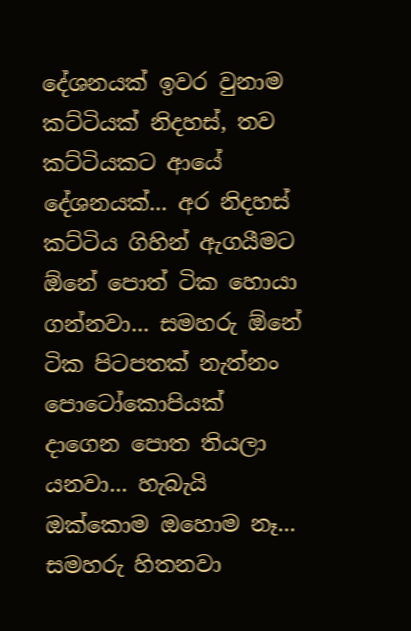දේශනයක් ඉවර වුනාම කට්ටියක් නිදහස්, තව කට්ටියකට ආයේ දේශනයක්... අර නිදහස් කට්ටිය ගිහින් ඇගයීමට ඕනේ පොත් ටික හොයා ගන්නවා... සමහරු ඕනේ ටික පිටපතක් නැත්නං පොටෝකොපියක් දාගෙන පොත තියලා යනවා... හැබැයි ඔක්කොම ඔහොම නෑ... සමහරු හිතනවා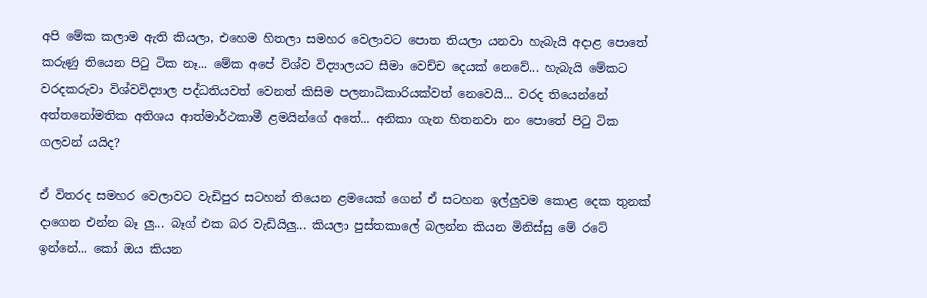අපි මේක කලාම ඇති කියලා, එහෙම හිතලා සමහර වෙලාවට පොත තියලා යනවා හැබැයි අදාළ පොතේ කරුණු තියෙන පිටු ටික නෑ... මේක අපේ විශ්ව විද්‍යාලයට සීමා වෙච්ච දෙයක් නෙවේ... හැබැයි මේකට වරදකරුවා විශ්වවිද්‍යාල පද්ධතියවත් වෙනත් කිසිම පලනාධිකාරියක්වත් නෙවෙයි... වරද තියෙන්නේ අත්තනෝමතික අතිශය ආත්මාර්ථකාමී ළමයින්ගේ අතේ... අනිකා ගැන හිතනවා නං පොතේ පිටු ටික ගලවන් යයිද?

ඒ විතරද සමහර වෙලාවට වැඩිපුර සටහන් තියෙන ළමයෙක් ගෙන් ඒ සටහන ඉල්ලුවම කොළ දෙක තුනක් දාගෙන එන්න බෑ ලු... බෑග් එක බර වැඩියිලු... කියලා පුස්තකාලේ බලන්න කියන මිනිස්සු මේ රටේ ඉන්නේ... කෝ ඔය කියන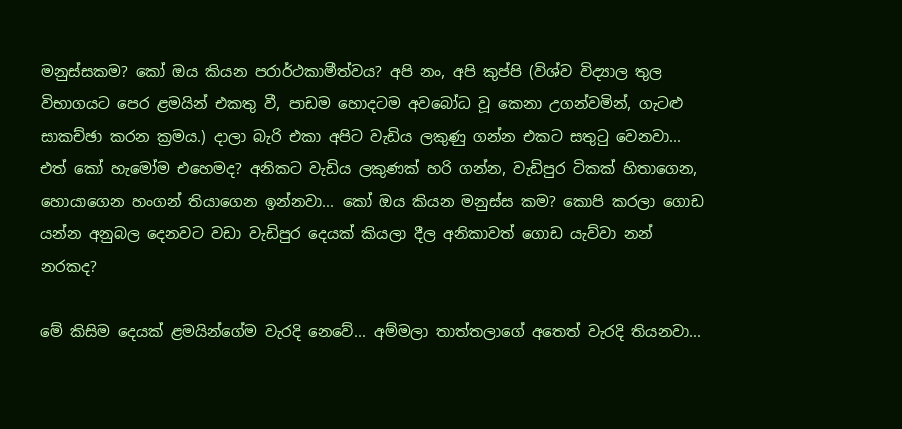මනුස්සකම? කෝ ඔය කියන පරාර්ථකාමීත්වය? අපි නං, අපි කුප්පි (විශ්ව විද්‍යාල තුල විභාගයට පෙර ළමයින් එකතු වී, පාඩම හොදටම අවබෝධ වූ කෙනා උගන්වමින්, ගැටළු සාකච්ඡා කරන ක්‍රමය.) දාලා බැරි එකා අපිට වැඩිය ලකුණු ගන්න එකට සතුටු වෙනවා... එත් කෝ හැමෝම එහෙමද? අනිකට වැඩිය ලකුණක් හරි ගන්න, වැඩිපුර ටිකක් හිතාගෙන, හොයාගෙන හංගන් තියාගෙන ඉන්නවා... කෝ ඔය කියන මනුස්ස කම? කොපි කරලා ගොඩ යන්න අනුබල දෙනවට වඩා වැඩිපුර දෙයක් කියලා දීල අනිකාවත් ගොඩ යැව්වා නන් නරකද?

මේ කිසිම දෙයක් ළමයින්ගේම වැරදි නෙවේ... අම්මලා තාත්තලාගේ අතෙත් වැරදි තියනවා...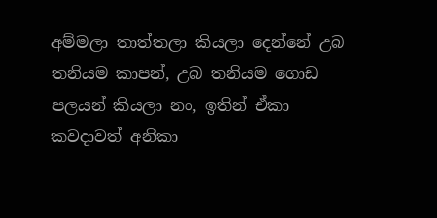අම්මලා තාත්තලා කියලා දෙන්නේ උබ තනියම කාපන්, උබ තනියම ගොඩ පලයන් කියලා නං, ඉතින් ඒකා කවදාවත් අනිකා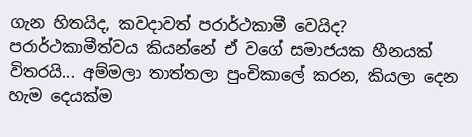ගැන හිතයිද, කවදාවත් පරාර්ථකාමී වෙයිද? පරාර්ථකාමීත්වය කියන්නේ ඒ වගේ සමාජයක හීනයක් විතරයි... අම්මලා තාත්තලා පුංචිකාලේ කරන, කියලා දෙන හැම දෙයක්ම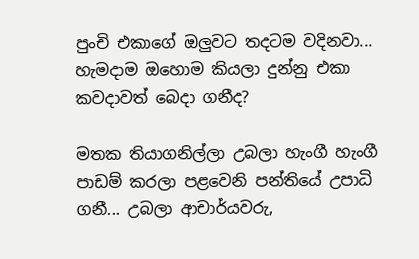පුංචි එකාගේ ඔලුවට තදටම වදිනවා... හැමදාම ඔහොම කියලා දුන්නු එකා කවදාවත් බෙදා ගනීද?

මතක තියාගනිල්ලා උබලා හැංගී හැංගී පාඩම් කරලා පළවෙනි පන්තියේ උපාධි ගනී... උබලා ආචාර්යවරු,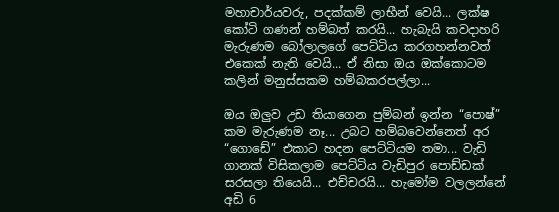මහාචාර්යවරු, පදක්කම් ලාභීන් වෙයි... ලක්ෂ කෝටි ගණන් හම්බත් කරයි... හැබැයි කවදාහරි මැරුණම බෝලාලගේ පෙට්ටිය කරගහන්නවත් එකෙක් නැති වෙයි... ඒ නිසා ඔය ඔක්කොටම කලින් මනුස්සකම හම්බකරපල්ලා...

ඔය ඔලුව උඩ තියාගෙන පුම්බන් ඉන්න “පොෂ්” කම මැරුණම නෑ... උබට හම්බවෙන්නෙත් අර “ගොඩේ” එකාට හදන පෙට්ටියම තමා... වැඩි ගානක් විසිකලාම පෙට්ටිය වැඩිපුර පොඩ්ඩක් සරසලා තියෙයි... එච්චරයි... හැමෝම වලලන්නේ අඩි 6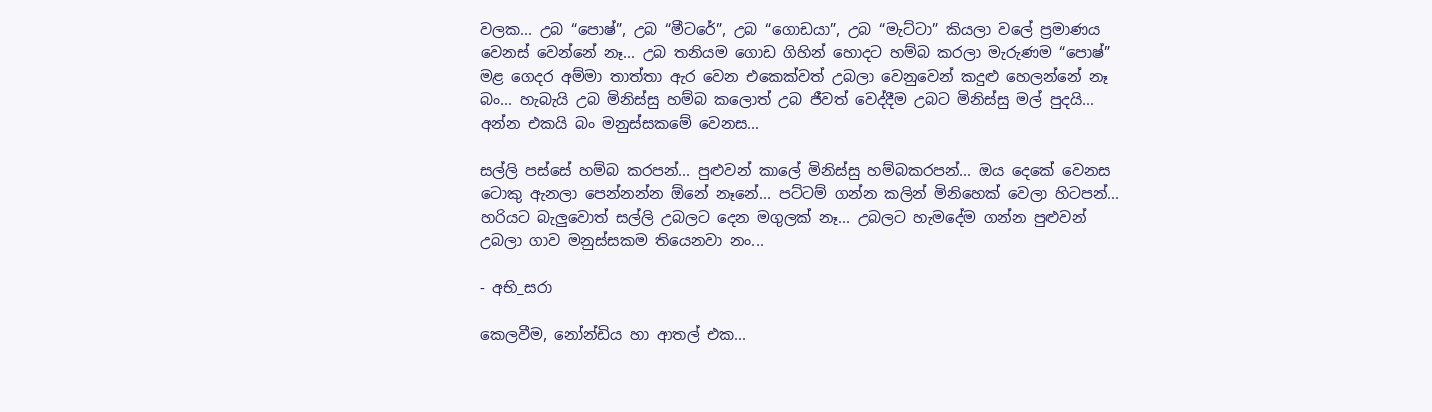වලක... උබ “පොෂ්”, උබ “මීටරේ”, උබ “ගොඩයා”, උබ “මැට්ටා” කියලා වලේ ප්‍රමාණය වෙනස් වෙන්නේ නෑ... උබ තනියම ගොඩ ගිහින් හොදට හම්බ කරලා මැරුණම “පොෂ්” මළ ගෙදර අම්මා තාත්තා ඇර වෙන එකෙක්වත් උබලා වෙනුවෙන් කදුළු හෙලන්නේ නෑ බං... හැබැයි උබ මිනිස්සු හම්බ කලොත් උබ ජීවත් වෙද්දීම උබට මිනිස්සු මල් පුදයි... අන්න එකයි බං මනුස්සකමේ වෙනස...

සල්ලි පස්සේ හම්බ කරපන්... පුළුවන් කාලේ මිනිස්සු හම්බකරපන්... ඔය දෙකේ වෙනස ටොකු ඇනලා පෙන්නන්න ඕනේ නෑනේ... පට්ටම් ගන්න කලින් මිනිහෙක් වෙලා හිටපන්... හරියට බැලුවොත් සල්ලි උබලට දෙන මගුලක් නෑ... උබලට හැමදේම ගන්න පුළුවන් උබලා ගාව මනුස්සකම තියෙනවා නං...

- අභි_සරා

කෙලවීම, නෝන්ඩිය හා ආතල් එක...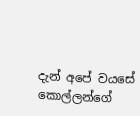දැන් අපේ වයසේ කොල්ලන්ගේ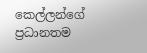කෙල්ලන්ගේ ප්‍රධානතම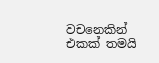වචනෙකින් එකක් තමයි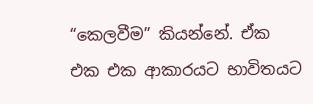“කෙලවීම” කියන්නේ. ඒක එක එක ආකාරයට භාවිතයට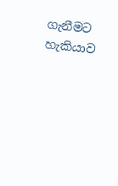ගැනීමට හැකියාව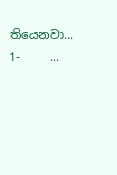තියෙනවා... 1-     ...